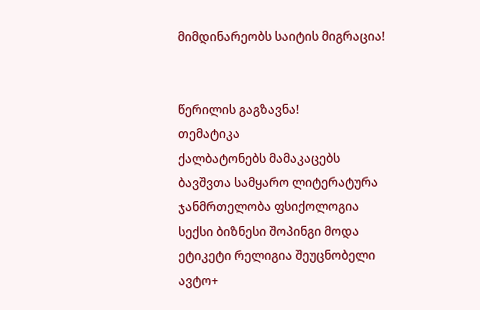მიმდინარეობს საიტის მიგრაცია!


წერილის გაგზავნა!
თემატიკა
ქალბატონებს მამაკაცებს ბავშვთა სამყარო ლიტერატურა ჯანმრთელობა ფსიქოლოგია სექსი ბიზნესი შოპინგი მოდა ეტიკეტი რელიგია შეუცნობელი ავტო+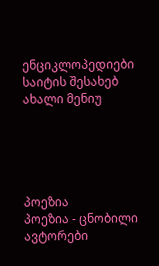ენციკლოპედიები საიტის შესახებ ახალი მენიუ





პოეზია
პოეზია - ცნობილი ავტორები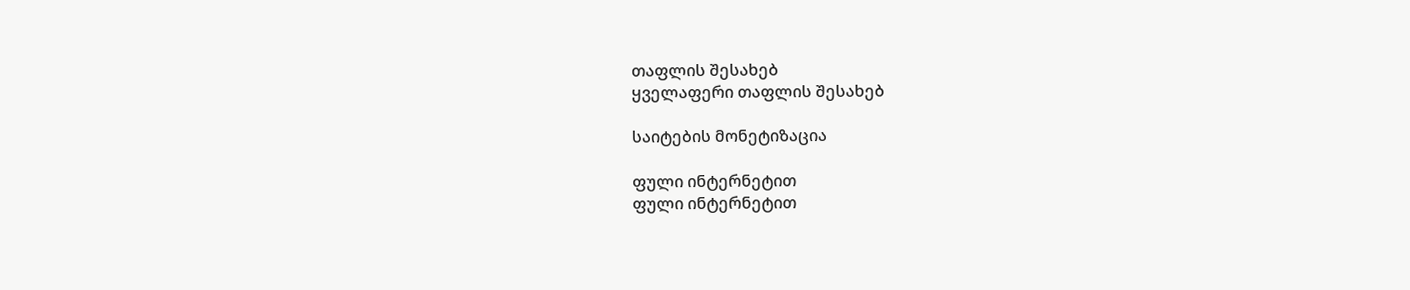თაფლის შესახებ
ყველაფერი თაფლის შესახებ

საიტების მონეტიზაცია

ფული ინტერნეტით
ფული ინტერნეტით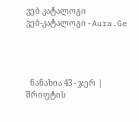ვებ კატალოგი
ვებ-კატალოგი - Aura.Ge




  ნანახია 43 - ჯერ |
შრიფტის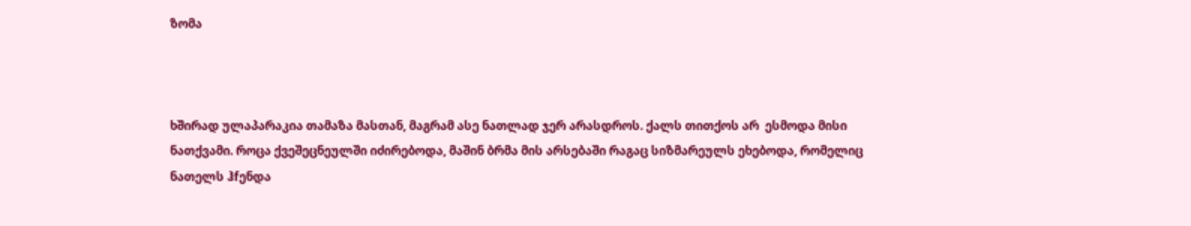ზომა



ხშირად ულაპარაკია თამაზა მასთან, მაგრამ ასე ნათლად ჯერ არასდროს. ქალს თითქოს არ  ესმოდა მისი ნათქვამი. როცა ქვეშეცნეულში იძირებოდა, მაშინ ბრმა მის არსებაში რაგაც სიზმარეულს ეხებოდა, რომელიც ნათელს ჰfენდა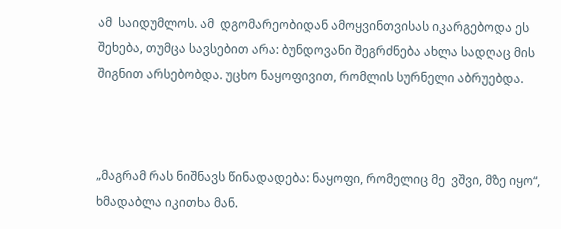ამ  საიდუმლოს. ამ  დგომარეობიდან ამოყვინთვისას იკარგებოდა ეს შეხება, თუმცა სავსებით არა: ბუნდოვანი შეგრძნება ახლა სადღაც მის შიგნით არსებობდა. უცხო ნაყოფივით, რომლის სურნელი აბრუებდა.



„მაგრამ რას ნიშნავს წინადადება: ნაყოფი, რომელიც მე  ვშვი, მზე იყო“, ხმადაბლა იკითხა მან.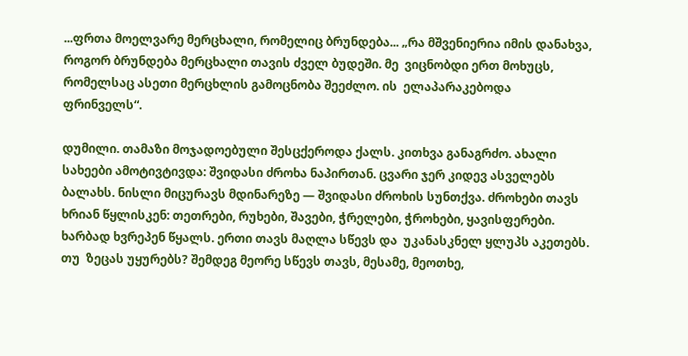...ფრთა მოელვარე მერცხალი, რომელიც ბრუნდება... „რა მშვენიერია იმის დანახვა, როგორ ბრუნდება მერცხალი თავის ძველ ბუდეში. მე  ვიცნობდი ერთ მოხუცს, რომელსაც ასეთი მერცხლის გამოცნობა შეეძლო. ის  ელაპარაკებოდა ფრინველს“.

დუმილი. თამაზი მოჯადოებული შესცქეროდა ქალს. კითხვა განაგრძო. ახალი სახეები ამოტივტივდა: შვიდასი ძროხა ნაპირთან. ცვარი ჯერ კიდევ ასველებს ბალახს. ნისლი მიცურავს მდინარეზე — შვიდასი ძროხის სუნთქვა. ძროხები თავს ხრიან წყლისკენ: თეთრები, რუხები, შავები, ჭრელები, ჭროხები, ყავისფერები. ხარბად ხვრეპენ წყალს. ერთი თავს მაღლა სწევს და  უკანასკნელ ყლუპს აკეთებს. თუ  ზეცას უყურებს? შემდეგ მეორე სწევს თავს, მესამე, მეოთხე,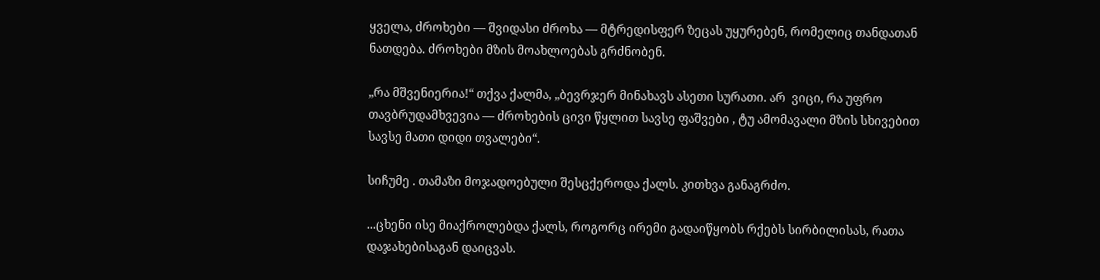ყველა, ძროხები — შვიდასი ძროხა — მტრედისფერ ზეცას უყურებენ, რომელიც თანდათან ნათდება. ძროხები მზის მოახლოებას გრძნობენ.

„რა მშვენიერია!“ თქვა ქალმა, „ბევრჯერ მინახავს ასეთი სურათი. არ  ვიცი, რა უფრო თავბრუდამხვევია — ძროხების ცივი წყლით სავსე ფაშვები , ტუ ამომავალი მზის სხივებით სავსე მათი დიდი თვალები“.

სიჩუმე . თამაზი მოჯადოებული შესცქეროდა ქალს. კითხვა განაგრძო.

...ცხენი ისე მიაქროლებდა ქალს, როგორც ირემი გადაიწყობს რქებს სირბილისას, რათა დაჯახებისაგან დაიცვას.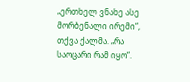„ერთხელ ვნახე ასე მორბენალი ირემი“, თქვა ქალმა. „რა საოცარი რამ იყო“.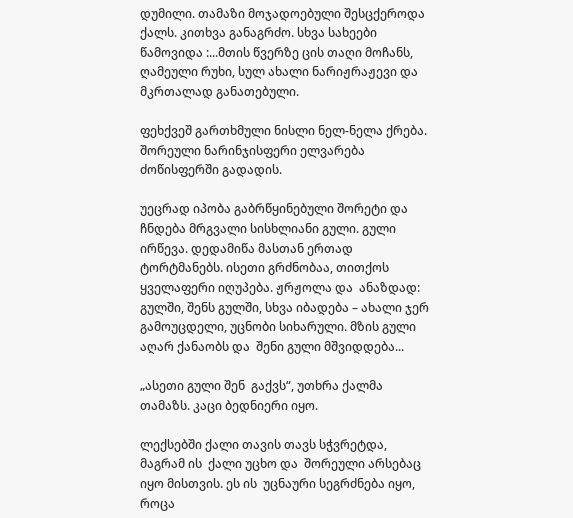დუმილი. თამაზი მოჯადოებული შესცქეროდა ქალს. კითხვა განაგრძო. სხვა სახეები წამოვიდა :...მთის წვერზე ცის თაღი მოჩანს, ღამეული რუხი, სულ ახალი ნარიჟრაჟევი და  მკრთალად განათებული.

ფეხქვეშ გართხმული ნისლი ნელ-ნელა ქრება. შორეული ნარინჯისფერი ელვარება ძოწისფერში გადადის.

უეცრად იპობა გაბრწყინებული შორეტი და  ჩნდება მრგვალი სისხლიანი გული. გული ირწევა. დედამიწა მასთან ერთად ტორტმანებს. ისეთი გრძნობაა, თითქოს ყველაფერი იღუპება. ჟრჟოლა და  ანაზდად: გულში, შენს გულში, სხვა იბადება – ახალი ჯერ გამოუცდელი, უცნობი სიხარული. მზის გული აღარ ქანაობს და  შენი გული მშვიდდება...

„ასეთი გული შენ  გაქვს“, უთხრა ქალმა თამაზს. კაცი ბედნიერი იყო.

ლექსებში ქალი თავის თავს სჭვრეტდა, მაგრამ ის  ქალი უცხო და  შორეული არსებაც იყო მისთვის. ეს ის  უცნაური სეგრძნება იყო, როცა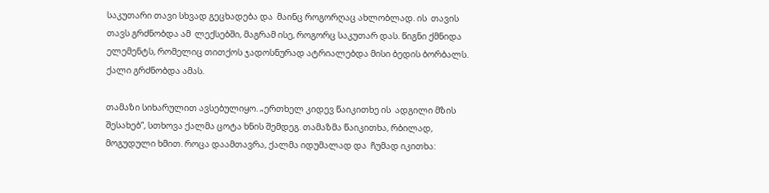საკუთარი თავი სხვად გეცხადება და  მაინც როგორღაც ახლობლად. ის  თავის თავს გრძნობდა ამ  ლექსებში, მაგრამ ისე, როგორც საკუთარ დას. წიგნი ქმნიდა ელემენტს, რომელიც თითქოს ჯადოსნურად ატრიალებდა მისი ბედის ბორბალს. ქალი გრძნობდა ამას.

თამაზი სიხარულით ავსებულიყო. „ერთხელ კიდევ წაიკითხე ის  ადგილი მზის შესახებ“, სთხოვა ქალმა ცოტა ხნის შემდეგ. თამაზმა წაიკითხა, რბილად, მოგუდული ხმით. როცა დაამთავრა, ქალმა იდუმალად და  ჩუმად იკითხა: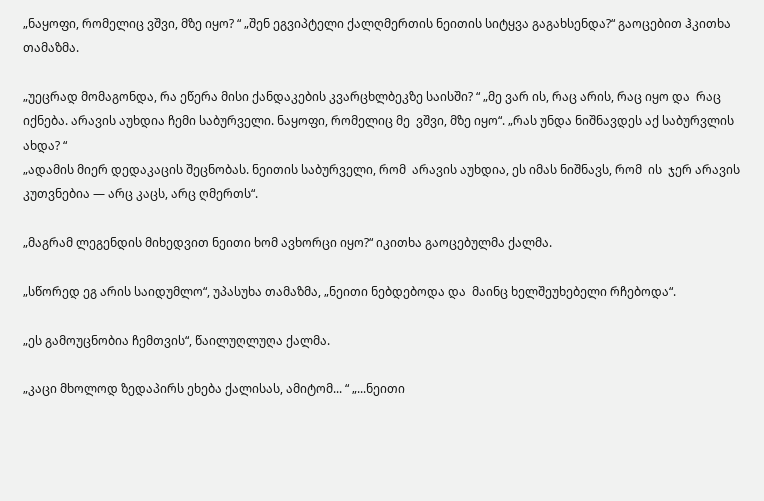„ნაყოფი, რომელიც ვშვი, მზე იყო? “ „შენ ეგვიპტელი ქალღმერთის ნეითის სიტყვა გაგახსენდა?“ გაოცებით ჰკითხა თამაზმა.

„უეცრად მომაგონდა, რა ეწერა მისი ქანდაკების კვარცხლბეკზე საისში? “ „მე ვარ ის, რაც არის, რაც იყო და  რაც იქნება. არავის აუხდია ჩემი საბურველი. ნაყოფი, რომელიც მე  ვშვი, მზე იყო“. „რას უნდა ნიშნავდეს აქ საბურვლის ახდა? “
„ადამის მიერ დედაკაცის შეცნობას. ნეითის საბურველი, რომ  არავის აუხდია, ეს იმას ნიშნავს, რომ  ის  ჯერ არავის კუთვნებია — არც კაცს, არც ღმერთს“.

„მაგრამ ლეგენდის მიხედვით ნეითი ხომ ავხორცი იყო?“ იკითხა გაოცებულმა ქალმა.

„სწორედ ეგ არის საიდუმლო“, უპასუხა თამაზმა, „ნეითი ნებდებოდა და  მაინც ხელშეუხებელი რჩებოდა“.

„ეს გამოუცნობია ჩემთვის“, წაილუღლუღა ქალმა.

„კაცი მხოლოდ ზედაპირს ეხება ქალისას, ამიტომ... “ „...ნეითი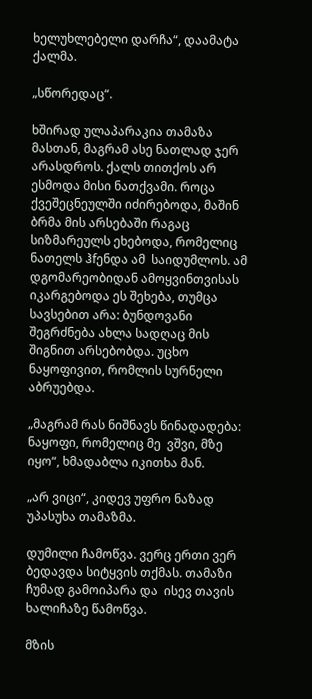ხელუხლებელი დარჩა“, დაამატა ქალმა.

„სწორედაც“.

ხშირად ულაპარაკია თამაზა მასთან, მაგრამ ასე ნათლად ჯერ არასდროს. ქალს თითქოს არ  ესმოდა მისი ნათქვამი. როცა ქვეშეცნეულში იძირებოდა, მაშინ ბრმა მის არსებაში რაგაც სიზმარეულს ეხებოდა, რომელიც ნათელს ჰfენდა ამ  საიდუმლოს. ამ  დგომარეობიდან ამოყვინთვისას იკარგებოდა ეს შეხება, თუმცა სავსებით არა: ბუნდოვანი შეგრძნება ახლა სადღაც მის შიგნით არსებობდა. უცხო ნაყოფივით, რომლის სურნელი აბრუებდა.

„მაგრამ რას ნიშნავს წინადადება: ნაყოფი, რომელიც მე  ვშვი, მზე იყო“, ხმადაბლა იკითხა მან.

„არ ვიცი“, კიდევ უფრო ნაზად უპასუხა თამაზმა.

დუმილი ჩამოწვა. ვერც ერთი ვერ  ბედავდა სიტყვის თქმას. თამაზი ჩუმად გამოიპარა და  ისევ თავის ხალიჩაზე წამოწვა.

მზის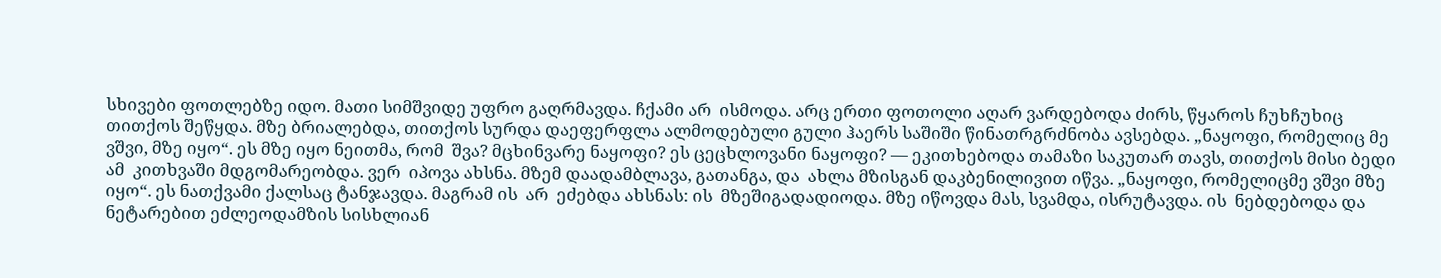სხივები ფოთლებზე იდო. მათი სიმშვიდე უფრო გაღრმავდა. ჩქამი არ  ისმოდა. არც ერთი ფოთოლი აღარ ვარდებოდა ძირს, წყაროს ჩუხჩუხიც თითქოს შეწყდა. მზე ბრიალებდა, თითქოს სურდა დაეფერფლა ალმოდებული გული ჰაერს საშიში წინათრგრძნობა ავსებდა. „ნაყოფი, რომელიც მე  ვშვი, მზე იყო“. ეს მზე იყო ნეითმა, რომ  შვა? მცხინვარე ნაყოფი? ეს ცეცხლოვანი ნაყოფი? — ეკითხებოდა თამაზი საკუთარ თავს, თითქოს მისი ბედი ამ  კითხვაში მდგომარეობდა. ვერ  იპოვა ახსნა. მზემ დაადამბლავა, გათანგა, და  ახლა მზისგან დაკბენილივით იწვა. „ნაყოფი, რომელიცმე ვშვი მზე იყო“. ეს ნათქვამი ქალსაც ტანჯავდა. მაგრამ ის  არ  ეძებდა ახსნას: ის  მზეშიგადადიოდა. მზე იწოვდა მას, სვამდა, ისრუტავდა. ის  ნებდებოდა და  ნეტარებით ეძლეოდამზის სისხლიან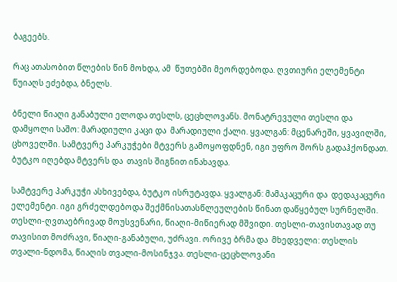ბაგეებს.

რაც ათასობით წლების წინ მოხდა, ამ  წუთებში მეორდებოდა. ღვთიური ელემენტი წუიაღს ეძებდა, ბნელს.

ბნელი წიაღი განაბული ელოდა თესლს, ცეცხლოვანს. მონატრევული თესლი და  დამყოლი საშო: მარადიული კაცი და  მარადიული ქალი. ყვალგან: მცენარეში, ყვავილში, ცხოველში. სამტვერე პარკუჭები მტვერს გამოყოფდნენ, იგი უფრო შორს გადაჰქონდათ. ბუტკო იღებდა მტვერს და  თავის შიგნით ინახავდა.

სამტვერე პარკუჭი ასხივებდა, ბუტკო ისრუტავდა. ყვალგან: მამაკაცური და  დედაკაცური ელემენტი. იგი გრძელდებოდა შექმნისათასწლეულების წინათ დაწყებულ სურნელში. თესლი-ღვთაებრივად მოუსვენარი, წიაღი-მიწიერად მშვიდი. თესლი-თავისთავად თუ  თავისით მოძრავი, წიაღი-განაბული, უძრავი. ორივე ბრმა და  მხედველი: თესლის თვალი-ნდომა, წიაღის თვალი-მოსინჯვა. თესლი-ცეცხლოვანი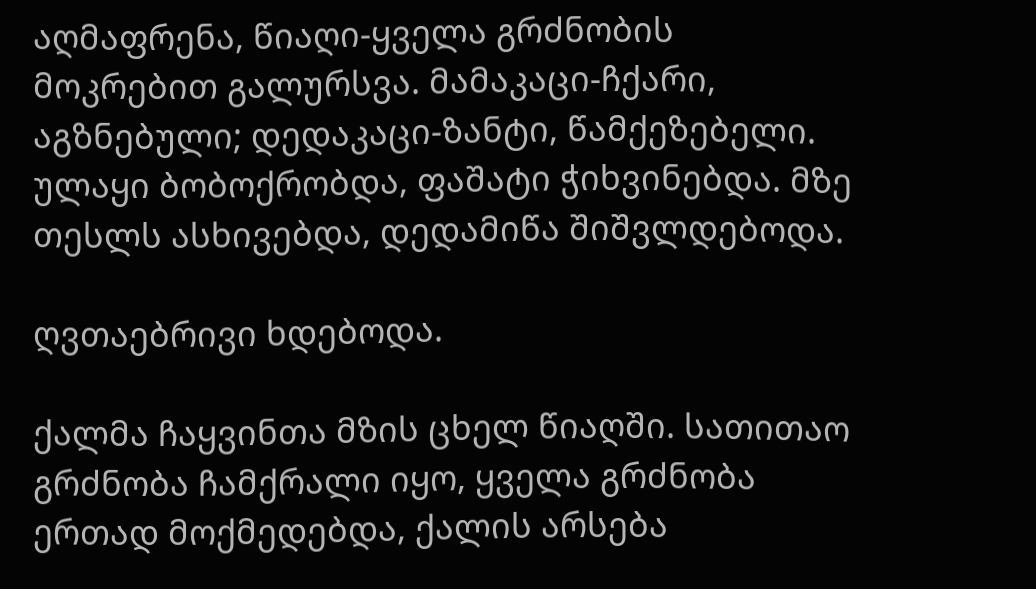აღმაფრენა, წიაღი-ყველა გრძნობის მოკრებით გალურსვა. მამაკაცი-ჩქარი, აგზნებული; დედაკაცი-ზანტი, წამქეზებელი. ულაყი ბობოქრობდა, ფაშატი ჭიხვინებდა. მზე თესლს ასხივებდა, დედამიწა შიშვლდებოდა.

ღვთაებრივი ხდებოდა.

ქალმა ჩაყვინთა მზის ცხელ წიაღში. სათითაო გრძნობა ჩამქრალი იყო, ყველა გრძნობა ერთად მოქმედებდა, ქალის არსება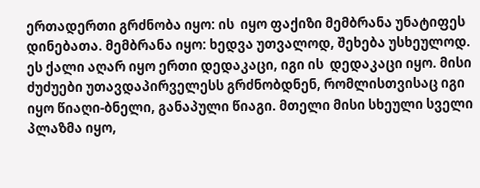ერთადერთი გრძნობა იყო: ის  იყო ფაქიზი მემბრანა უნატიფეს დინებათა. მემბრანა იყო: ხედვა უთვალოდ, შეხება უსხეულოდ. ეს ქალი აღარ იყო ერთი დედაკაცი, იგი ის  დედაკაცი იყო. მისი ძუძუები უთავდაპირველესს გრძნობდნენ, რომლისთვისაც იგი იყო წიაღი-ბნელი, განაპული წიაგი. მთელი მისი სხეული სველი პლაზმა იყო,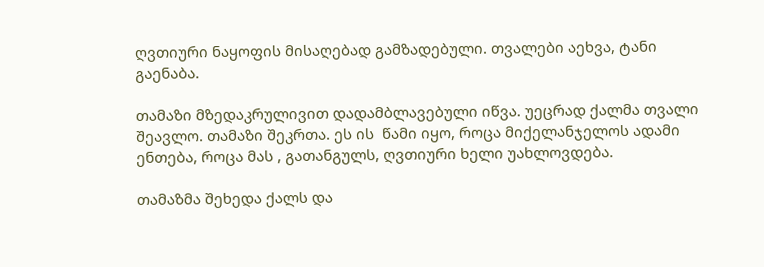ღვთიური ნაყოფის მისაღებად გამზადებული. თვალები აეხვა, ტანი გაენაბა.

თამაზი მზედაკრულივით დადამბლავებული იწვა. უეცრად ქალმა თვალი შეავლო. თამაზი შეკრთა. ეს ის  წამი იყო, როცა მიქელანჯელოს ადამი ენთება, როცა მას , გათანგულს, ღვთიური ხელი უახლოვდება.

თამაზმა შეხედა ქალს და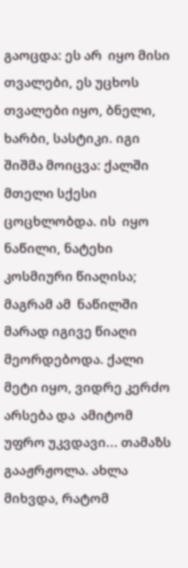გაოცდა: ეს არ  იყო მისი თვალები, ეს უცხოს თვალები იყო, ბნელი, ხარბი, სასტიკი. იგი შიშმა მოიცვა: ქალში მთელი სქესი ცოცხლობდა. ის  იყო ნაწილი, ნატეხი კოსმიური წიაღისა; მაგრამ ამ  ნაწილში მარად იგივე წიაღი მეორდებოდა. ქალი მეტი იყო, ვიდრე კერძო არსება და  ამიტომ უფრო უკვდავი... თამაზს გააჟრჟოლა. ახლა მიხვდა, რატომ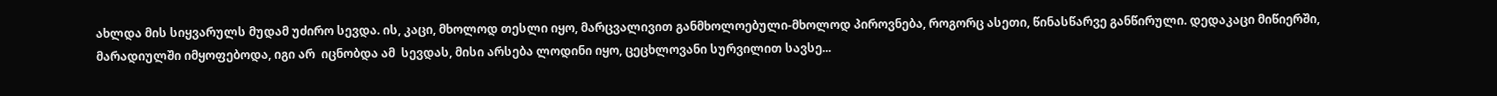ახლდა მის სიყვარულს მუდამ უძირო სევდა. ის, კაცი, მხოლოდ თესლი იყო, მარცვალივით განმხოლოებული-მხოლოდ პიროვნება, როგორც ასეთი, წინასწარვე განწირული. დედაკაცი მიწიერში, მარადიულში იმყოფებოდა, იგი არ  იცნობდა ამ  სევდას, მისი არსება ლოდინი იყო, ცეცხლოვანი სურვილით სავსე...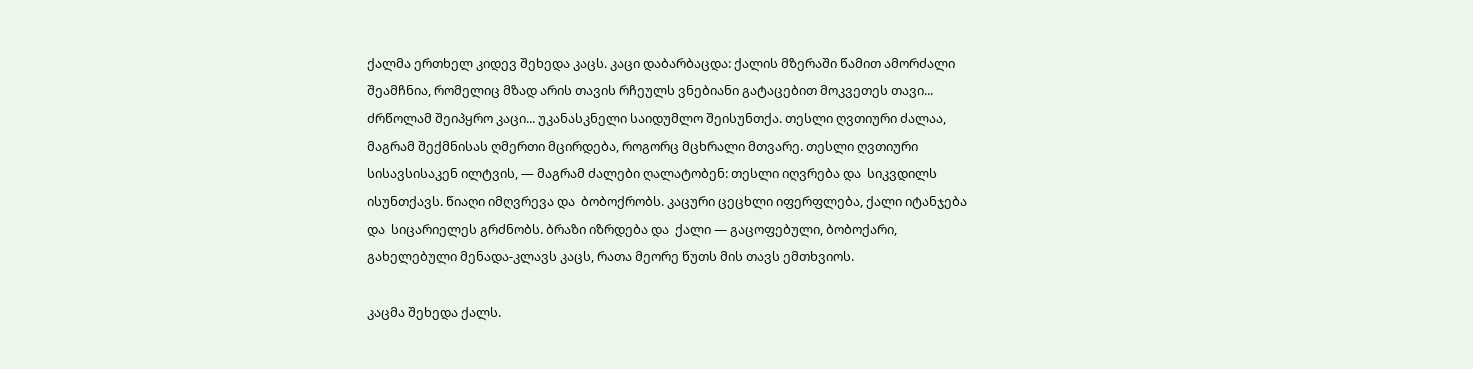ქალმა ერთხელ კიდევ შეხედა კაცს. კაცი დაბარბაცდა: ქალის მზერაში წამით ამორძალი შეამჩნია, რომელიც მზად არის თავის რჩეულს ვნებიანი გატაცებით მოკვეთეს თავი... ძრწოლამ შეიპყრო კაცი... უკანასკნელი საიდუმლო შეისუნთქა. თესლი ღვთიური ძალაა, მაგრამ შექმნისას ღმერთი მცირდება, როგორც მცხრალი მთვარე. თესლი ღვთიური სისავსისაკენ ილტვის, — მაგრამ ძალები ღალატობენ: თესლი იღვრება და  სიკვდილს ისუნთქავს. წიაღი იმღვრევა და  ბობოქრობს. კაცური ცეცხლი იფერფლება, ქალი იტანჯება და  სიცარიელეს გრძნობს. ბრაზი იზრდება და  ქალი — გაცოფებული, ბობოქარი, გახელებული მენადა-კლავს კაცს, რათა მეორე წუთს მის თავს ემთხვიოს.

კაცმა შეხედა ქალს.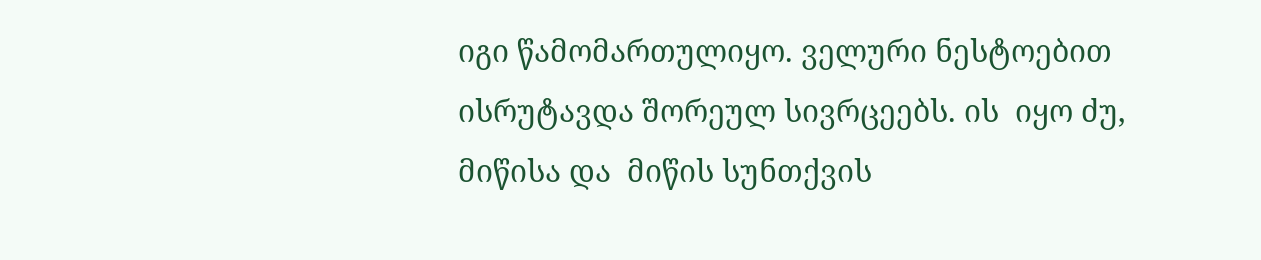იგი წამომართულიყო. ველური ნესტოებით ისრუტავდა შორეულ სივრცეებს. ის  იყო ძუ, მიწისა და  მიწის სუნთქვის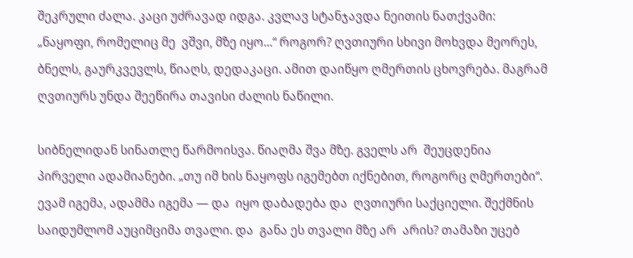შეკრული ძალა. კაცი უძრავად იდგა. კვლავ სტანჯავდა ნეითის ნათქვამი: „ნაყოფი, რომელიც მე  ვშვი, მზე იყო...“ როგორ? ღვთიური სხივი მოხვდა მეორეს, ბნელს, გაურკვევლს, წიაღს, დედაკაცი. ამით დაიწყო ღმერთის ცხოვრება. მაგრამ ღვთიურს უნდა შეეწირა თავისი ძალის ნაწილი.

სიბნელიდან სინათლე წარმოისვა. წიაღმა შვა მზე. გველს არ  შეუცდენია პირველი ადამიანები. „თუ იმ ხის ნაყოფს იგემებთ იქნებით, როგორც ღმერთები“. ევამ იგემა, ადამმა იგემა — და  იყო დაბადება და  ღვთიური საქციელი. შექმნის საიდუმლომ აუციმციმა თვალი. და  განა ეს თვალი მზე არ  არის? თამაზი უცებ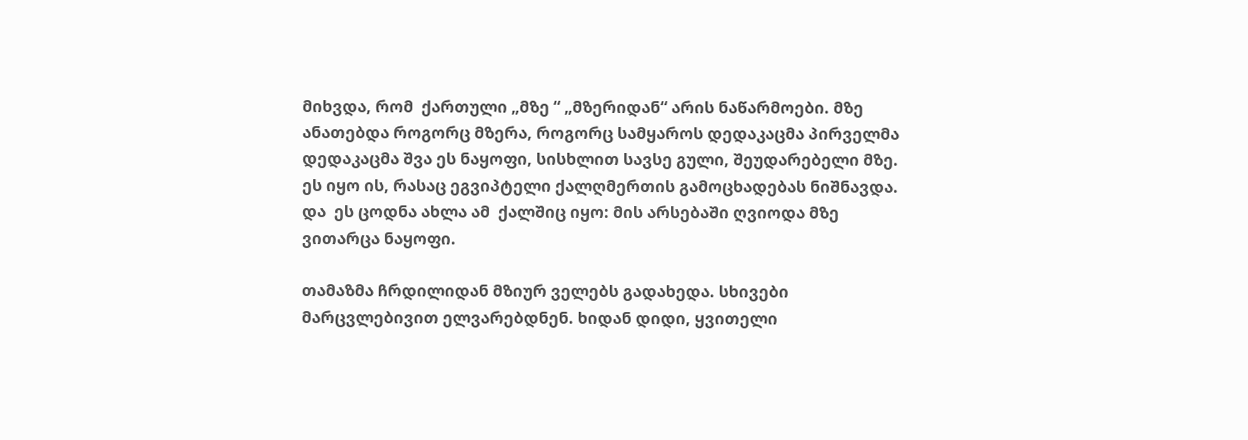მიხვდა, რომ  ქართული „მზე “ „მზერიდან“ არის ნაწარმოები. მზე ანათებდა როგორც მზერა, როგორც სამყაროს დედაკაცმა პირველმა დედაკაცმა შვა ეს ნაყოფი, სისხლით სავსე გული, შეუდარებელი მზე. ეს იყო ის, რასაც ეგვიპტელი ქალღმერთის გამოცხადებას ნიშნავდა. და  ეს ცოდნა ახლა ამ  ქალშიც იყო: მის არსებაში ღვიოდა მზე ვითარცა ნაყოფი.

თამაზმა ჩრდილიდან მზიურ ველებს გადახედა. სხივები მარცვლებივით ელვარებდნენ. ხიდან დიდი, ყვითელი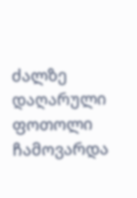ძალზე დაღარული ფოთოლი ჩამოვარდა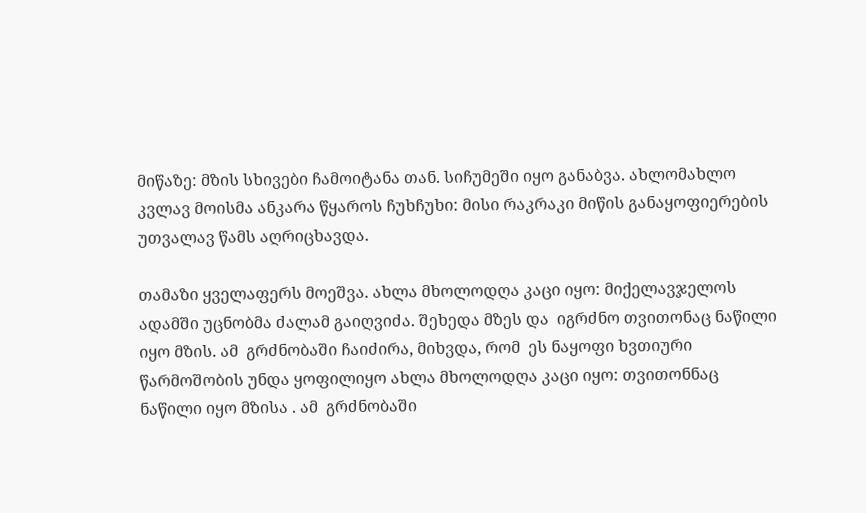მიწაზე: მზის სხივები ჩამოიტანა თან. სიჩუმეში იყო განაბვა. ახლომახლო კვლავ მოისმა ანკარა წყაროს ჩუხჩუხი: მისი რაკრაკი მიწის განაყოფიერების უთვალავ წამს აღრიცხავდა.

თამაზი ყველაფერს მოეშვა. ახლა მხოლოდღა კაცი იყო: მიქელავჯელოს ადამში უცნობმა ძალამ გაიღვიძა. შეხედა მზეს და  იგრძნო თვითონაც ნაწილი იყო მზის. ამ  გრძნობაში ჩაიძირა, მიხვდა, რომ  ეს ნაყოფი ხვთიური წარმოშობის უნდა ყოფილიყო ახლა მხოლოდღა კაცი იყო: თვითონნაც ნაწილი იყო მზისა . ამ  გრძნობაში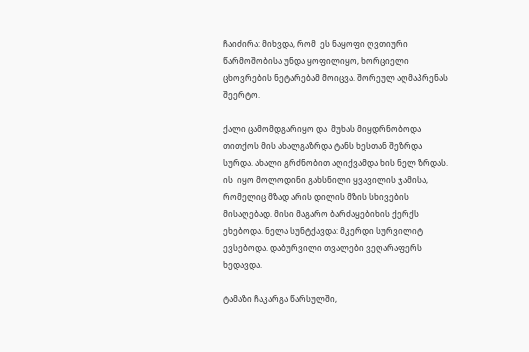ჩაიძირა: მიხვდა, რომ  ეს ნაყოფი ღვთიური წარმოშობისა უნდა ყოფილიყო, ხორციელი ცხოვრების ნეტარებამ მოიცვა. შორეულ აღმაპრენას შეერტო.

ქალი ცამომდგარიყო და  მუხას მიყდრნობოდა თითქოს მის ახალგაზრდა ტანს ხესთან შეზრდა სურდა. ახალი გრძნობით აღიქვამდა ხის ნელ ზრდას. ის  იყო მოლოდინი გახსნილი ყვავილის ჯამისა, რომელიც მზად არის დილის მზის სხივების მისაღებად. მისი მაგარო ბარძაყებიხის ქერქს ეხებოდა. ნელა სუნტქავდა: მკერდი სურვილიტ ევსებოდა. დაბურვილი თვალები ვეღარაფერს ხედავდა.

ტამაზი ჩაკარგა წარსულში,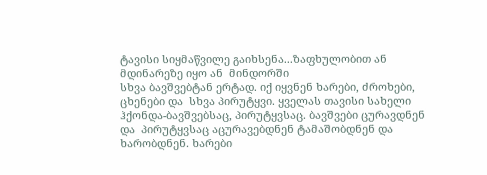ტავისი სიყმაწვილე გაიხსენა...ზაფხულობით ან  მდინარეზე იყო ან  მინდორში
სხვა ბავშვებტან ერტად. იქ იყვნენ ხარები, ძროხები, ცხენები და  სხვა პირუტყვი. ყველას თავისი სახელი ჰქონდა-ბავშვებსაც, პირუტყვსაც. ბავშვები ცურავდნენ და  პირუტყვსაც აცურავებდნენ ტამაშობდნენ და  ხარობდნენ. ხარები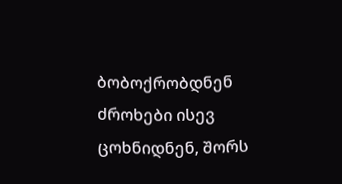ბობოქრობდნენ ძროხები ისევ ცოხნიდნენ, შორს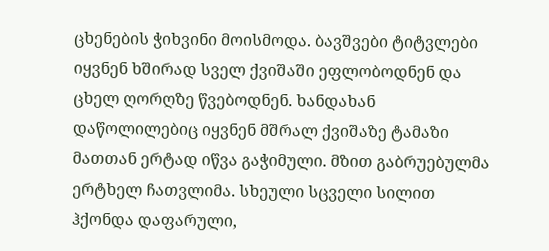ცხენების ჭიხვინი მოისმოდა. ბავშვები ტიტვლები იყვნენ ხშირად სველ ქვიშაში ეფლობოდნენ და  ცხელ ღორღზე წვებოდნენ. ხანდახან დაწოლილებიც იყვნენ მშრალ ქვიშაზე ტამაზი მათთან ერტად იწვა გაჭიმული. მზით გაბრუებულმა ერტხელ ჩათვლიმა. სხეული სცველი სილით ჰქონდა დაფარული,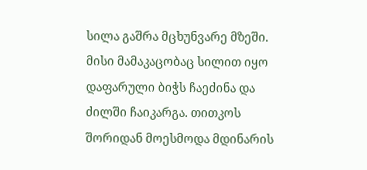სილა გაშრა მცხუნვარე მზეში. მისი მამაკაცობაც სილით იყო დაფარული ბიჭს ჩაეძინა და  ძილში ჩაიკარგა. თითკოს შორიდან მოესმოდა მდინარის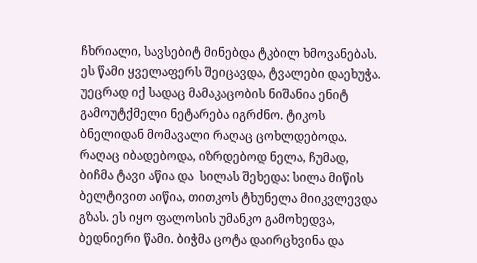ჩხრიალი, სავსებიტ მინებდა ტკბილ ხმოვანებას. ეს წამი ყველაფერს შეიცავდა, ტვალები დაეხუჭა. უეცრად იქ სადაც მამაკაცობის ნიშანია ენიტ გამოუტქმელი ნეტარება იგრძნო. ტიკოს ბნელიდან მომავალი რაღაც ცოხლდებოდა. რაღაც იბადებოდა, იზრდებოდ ნელა, ჩუმად, ბიჩმა ტავი აწია და  სილას შეხედა: სილა მიწის ბელტივით აიწია, თითკოს ტხუნელა მიიკვლევდა გზას. ეს იყო ფალოსის უმანკო გამოხედვა, ბედნიერი წამი. ბიჭმა ცოტა დაირცხვინა და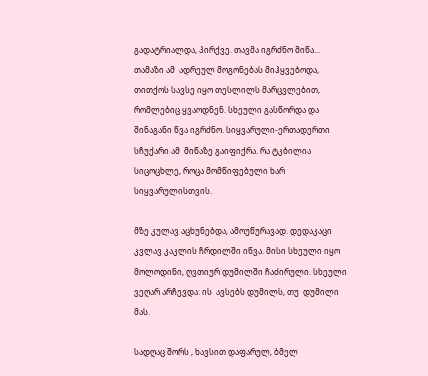გადატრიალდა, პირქვე. თავმა იგრძნო მიწა... თამაზი ამ  ადრეულ მოგონებას მიჰყვებოდა, თითქოს სავსე იყო თესლილს მარცვლებით, რომლებიც ყვაოდნენ. სხეული გასწორდა და  შინაგანი წვა იგრძნო. სიყვარული-ერთადერთი სჩუქარი ამ  მიწაზე გაიფიქრა. რა ტკბილია სიცოცხლე, როცა მომწიფებული ხარ სიყვარულისთვის.

მზე კულავ აცხუნებდა, ამოუწურავად. დედაკაცი კვლავ კაკლის ჩრდილში იწვა. მისი სხეული იყო მოლოდინი, ღვთიურ დუმილში ჩაძირული. სხეული ვეღარ არჩევდა: ის  ავსებს დუმილს, თუ  დუმილი მას.

სადღაც შორს , ხავსით დაფარულ, ბმელ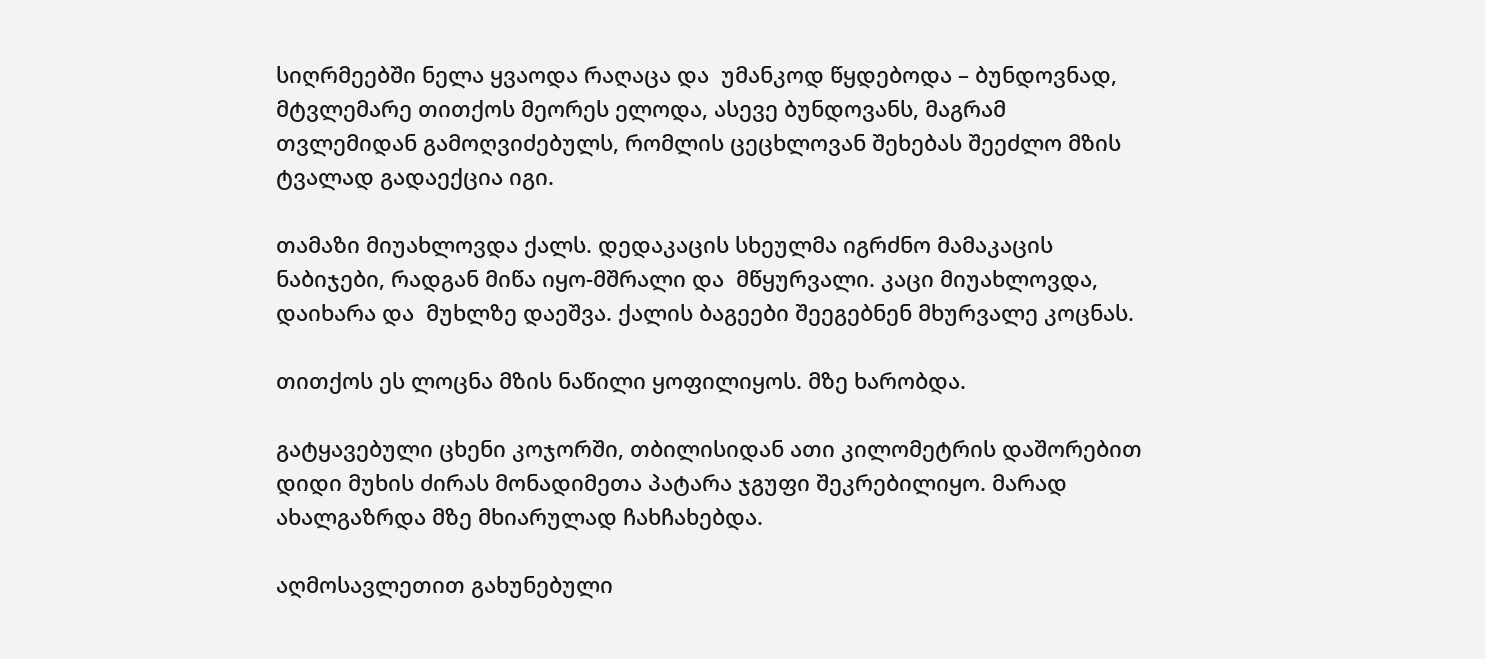სიღრმეებში ნელა ყვაოდა რაღაცა და  უმანკოდ წყდებოდა – ბუნდოვნად, მტვლემარე თითქოს მეორეს ელოდა, ასევე ბუნდოვანს, მაგრამ თვლემიდან გამოღვიძებულს, რომლის ცეცხლოვან შეხებას შეეძლო მზის ტვალად გადაექცია იგი.

თამაზი მიუახლოვდა ქალს. დედაკაცის სხეულმა იგრძნო მამაკაცის ნაბიჯები, რადგან მიწა იყო-მშრალი და  მწყურვალი. კაცი მიუახლოვდა, დაიხარა და  მუხლზე დაეშვა. ქალის ბაგეები შეეგებნენ მხურვალე კოცნას.

თითქოს ეს ლოცნა მზის ნაწილი ყოფილიყოს. მზე ხარობდა.

გატყავებული ცხენი კოჯორში, თბილისიდან ათი კილომეტრის დაშორებით დიდი მუხის ძირას მონადიმეთა პატარა ჯგუფი შეკრებილიყო. მარად ახალგაზრდა მზე მხიარულად ჩახჩახებდა.

აღმოსავლეთით გახუნებული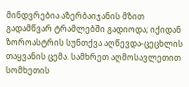მინდვრებია აზერბაიჯანის მზით გადამწვარ ტრამლებში გადიოდა; იქიდან ზოროასტრის სუნთქვა აღწევდა-ცეცხლის თაყვანის ცემა. სამხრეთ აღმოსავლეთით სომხეთის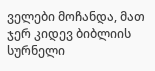ველები მოჩანდა, მათ ჯერ კიდევ ბიბლიის სურნელი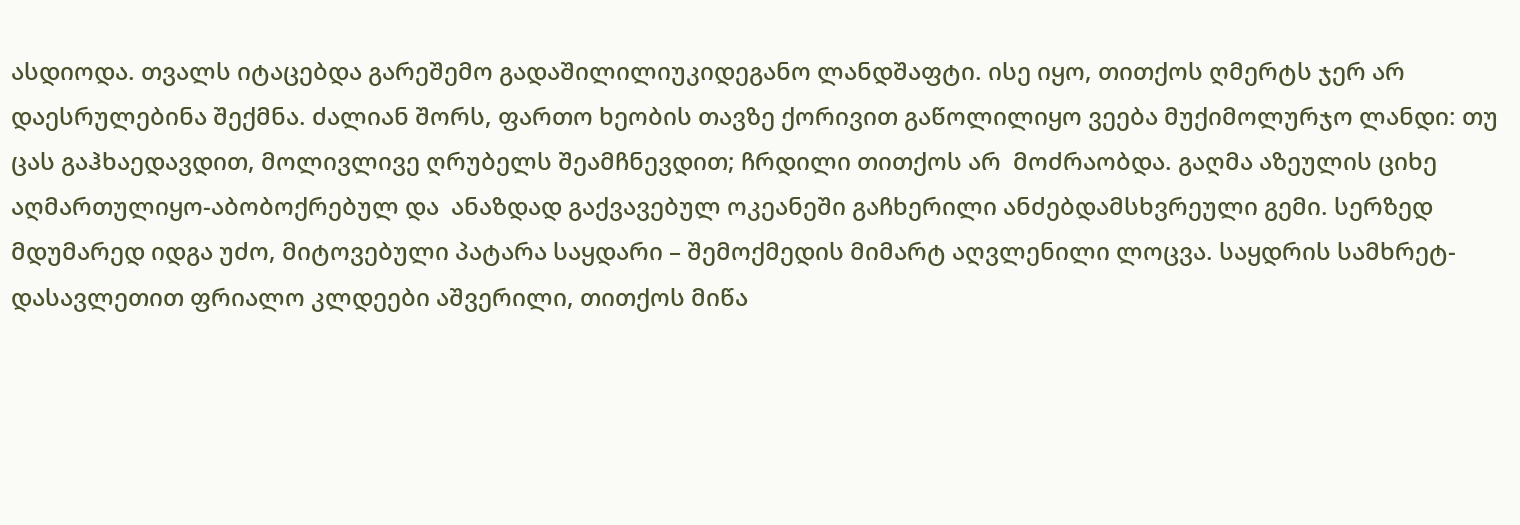ასდიოდა. თვალს იტაცებდა გარეშემო გადაშილილიუკიდეგანო ლანდშაფტი. ისე იყო, თითქოს ღმერტს ჯერ არ  დაესრულებინა შექმნა. ძალიან შორს, ფართო ხეობის თავზე ქორივით გაწოლილიყო ვეება მუქიმოლურჯო ლანდი: თუ  ცას გაჰხაედავდით, მოლივლივე ღრუბელს შეამჩნევდით; ჩრდილი თითქოს არ  მოძრაობდა. გაღმა აზეულის ციხე აღმართულიყო-აბობოქრებულ და  ანაზდად გაქვავებულ ოკეანეში გაჩხერილი ანძებდამსხვრეული გემი. სერზედ მდუმარედ იდგა უძო, მიტოვებული პატარა საყდარი – შემოქმედის მიმარტ აღვლენილი ლოცვა. საყდრის სამხრეტ-დასავლეთით ფრიალო კლდეები აშვერილი, თითქოს მიწა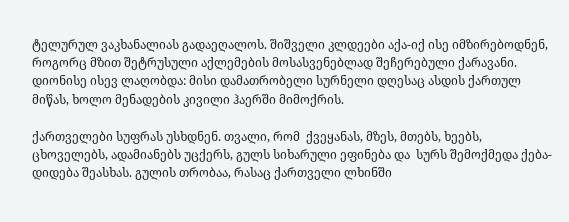ტელურულ ვაკხანალიას გადაეღალოს. შიშველი კლდეები აქა-იქ ისე იმზირებოდნენ, როგორც მზით შეტრუსული აქლემების მოსასვენებლად შეჩერებული ქარავანი. დიონისე ისევ ლაღობდა: მისი დამათრობელი სურნელი დღესაც ასდის ქართულ მიწას, ხოლო მენადების კივილი ჰაერში მიმოქრის.

ქართველები სუფრას უსხდნენ. თვალი, რომ  ქვეყანას, მზეს, მთებს, ხეებს, ცხოველებს, ადამიანებს უცქერს, გულს სიხარული ეფინება და  სურს შემოქმედა ქება-დიდება შეასხას. გულის თრობაა, რასაც ქართველი ლხინში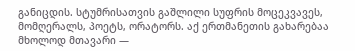განიცდის. სტუმრისათვის გაშლილი სუფრის მოცეკვავეს, მომღერალს, პოეტს, ორატორს. აქ ერთმანეთის გახარებაა მხოლოდ მთავარი —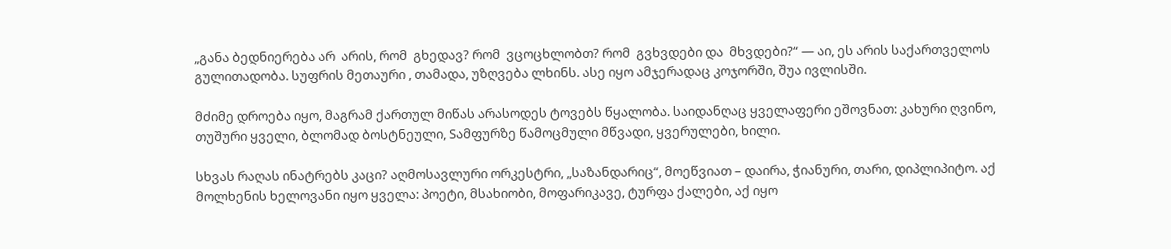„განა ბედნიერება არ  არის, რომ  გხედავ? რომ  ვცოცხლობთ? რომ  გვხვდები და  მხვდები?“ — აი, ეს არის საქართველოს გულითადობა. სუფრის მეთაური , თამადა, უზღვება ლხინს. ასე იყო ამჯერადაც კოჯორში, შუა ივლისში.

მძიმე დროება იყო, მაგრამ ქართულ მიწას არასოდეს ტოვებს წყალობა. საიდანღაც ყველაფერი ეშოვნათ: კახური ღვინო, თუშური ყველი, ბლომად ბოსტნეული, Sამფურზე წამოცმული მწვადი, ყვერულები, ხილი.

სხვას რაღას ინატრებს კაცი? აღმოსავლური ორკესტრი, „საზანდარიც“, მოეწვიათ – დაირა, ჭიანური, თარი, დიპლიპიტო. აქ მოლხენის ხელოვანი იყო ყველა: პოეტი, მსახიობი, მოფარიკავე, ტურფა ქალები, აქ იყო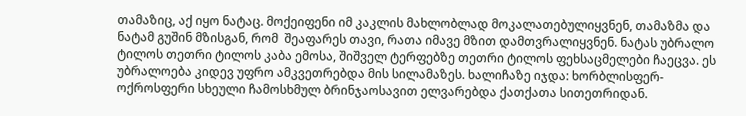თამაზიც, აქ იყო ნატაც. მოქეიფენი იმ კაკლის მახლობლად მოკალათებულიყვნენ, თამაზმა და  ნატამ გუშინ მზისგან, რომ  შეაფარეს თავი, რათა იმავე მზით დამთვრალიყვნენ. ნატას უბრალო ტილოს თეთრი ტილოს კაბა ემოსა, შიშველ ტერფებზე თეთრი ტილოს ფეხსაცმელები ჩაეცვა. ეს უბრალოება კიდევ უფრო ამკვეთრებდა მის სილამაზეს. ხალიჩაზე იჯდა: ხორბლისფერ-ოქროსფერი სხეული ჩამოსხმულ ბრინჯაოსავით ელვარებდა ქათქათა სითეთრიდან.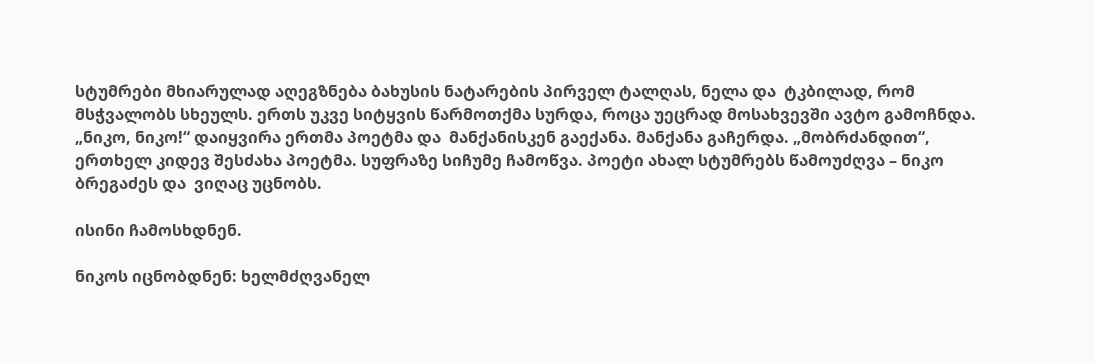სტუმრები მხიარულად აღეგზნება ბახუსის ნატარების პირველ ტალღას, ნელა და  ტკბილად, რომ  მსჭვალობს სხეულს. ერთს უკვე სიტყვის წარმოთქმა სურდა, როცა უეცრად მოსახვევში ავტო გამოჩნდა. „ნიკო, ნიკო!“ დაიყვირა ერთმა პოეტმა და  მანქანისკენ გაექანა. მანქანა გაჩერდა. „მობრძანდით“, ერთხელ კიდევ შესძახა პოეტმა. სუფრაზე სიჩუმე ჩამოწვა. პოეტი ახალ სტუმრებს წამოუძღვა – ნიკო ბრეგაძეს და  ვიღაც უცნობს.

ისინი ჩამოსხდნენ.

ნიკოს იცნობდნენ: ხელმძღვანელ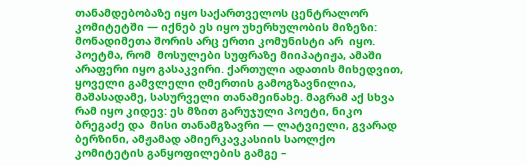თანამდებობაზე იყო საქართველოს ცენტრალორ კომიტეტში — იქნებ ეს იყო უხერხულობის მიზეზი: მონადიმეთა შორის არც ერთი კომუნისტი არ  იყო. პოეტმა, რომ  მოსულები სუფრაზე მიიპატიჟა, ამაში არაფერი იყო გასაკვირი. ქართული ადათის მიხედვით, ყოველი გამვლელი ღმერთის გამოგზავნილია, მაშასადამე, სასურველი თანამეინახე. მაგრამ აქ სხვა რამ იყო კიდევ: ეს მზით გარუჯული პოეტი, ნიკო ბრეგაძე და  მისი თანამგზავრი — ლატვიელი, გვარად ბერზინი, ამჟამად ამიერკავკასიის საოლქო კომიტეტის განყოფილების გამგე –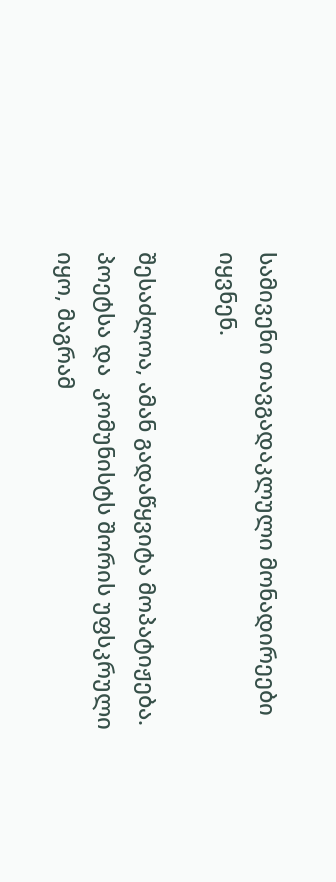სამივენი თავგადაკლული მონადირეები იყვნენ.

შესაძლოა, ამან გადაწყვიტა მოპატიჟება. პოეტსა და  კომუნისტს შორის უფსკრული იყო, მაგრამ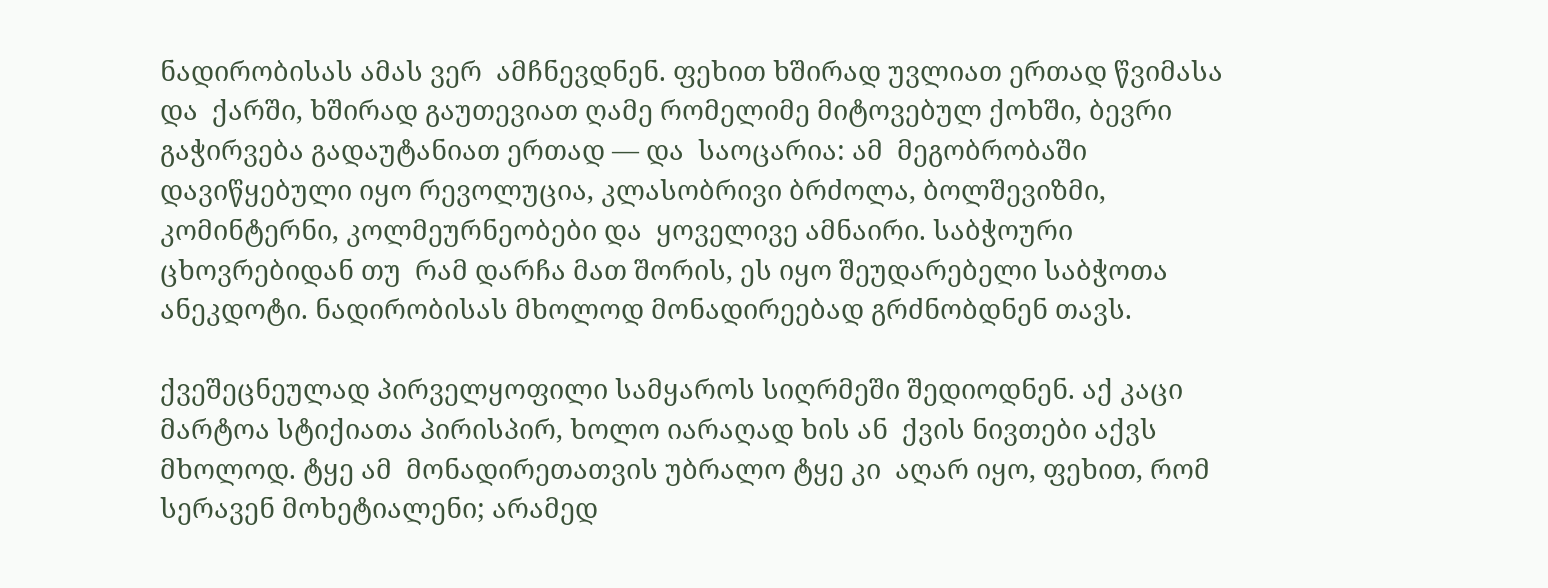ნადირობისას ამას ვერ  ამჩნევდნენ. ფეხით ხშირად უვლიათ ერთად წვიმასა და  ქარში, ხშირად გაუთევიათ ღამე რომელიმე მიტოვებულ ქოხში, ბევრი გაჭირვება გადაუტანიათ ერთად — და  საოცარია: ამ  მეგობრობაში დავიწყებული იყო რევოლუცია, კლასობრივი ბრძოლა, ბოლშევიზმი, კომინტერნი, კოლმეურნეობები და  ყოველივე ამნაირი. საბჭოური ცხოვრებიდან თუ  რამ დარჩა მათ შორის, ეს იყო შეუდარებელი საბჭოთა ანეკდოტი. ნადირობისას მხოლოდ მონადირეებად გრძნობდნენ თავს.

ქვეშეცნეულად პირველყოფილი სამყაროს სიღრმეში შედიოდნენ. აქ კაცი მარტოა სტიქიათა პირისპირ, ხოლო იარაღად ხის ან  ქვის ნივთები აქვს მხოლოდ. ტყე ამ  მონადირეთათვის უბრალო ტყე კი  აღარ იყო, ფეხით, რომ  სერავენ მოხეტიალენი; არამედ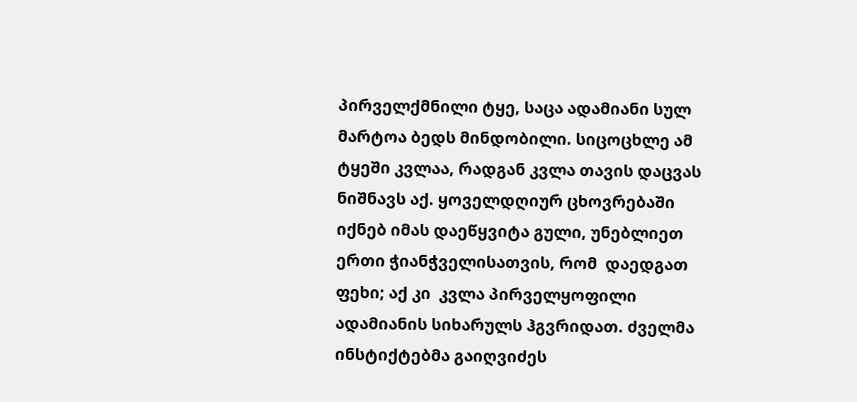პირველქმნილი ტყე, საცა ადამიანი სულ მარტოა ბედს მინდობილი. სიცოცხლე ამ  ტყეში კვლაა, რადგან კვლა თავის დაცვას ნიშნავს აქ. ყოველდღიურ ცხოვრებაში იქნებ იმას დაეწყვიტა გული, უნებლიეთ ერთი ჭიანჭველისათვის, რომ  დაედგათ ფეხი; აქ კი  კვლა პირველყოფილი ადამიანის სიხარულს ჰგვრიდათ. ძველმა ინსტიქტებმა გაიღვიძეს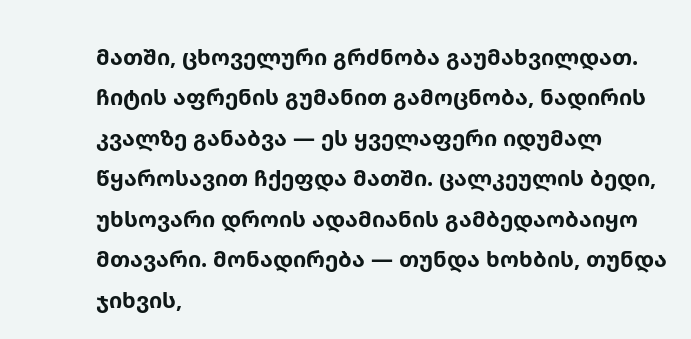მათში, ცხოველური გრძნობა გაუმახვილდათ. ჩიტის აფრენის გუმანით გამოცნობა, ნადირის კვალზე განაბვა — ეს ყველაფერი იდუმალ წყაროსავით ჩქეფდა მათში. ცალკეულის ბედი, უხსოვარი დროის ადამიანის გამბედაობაიყო მთავარი. მონადირება — თუნდა ხოხბის, თუნდა ჯიხვის,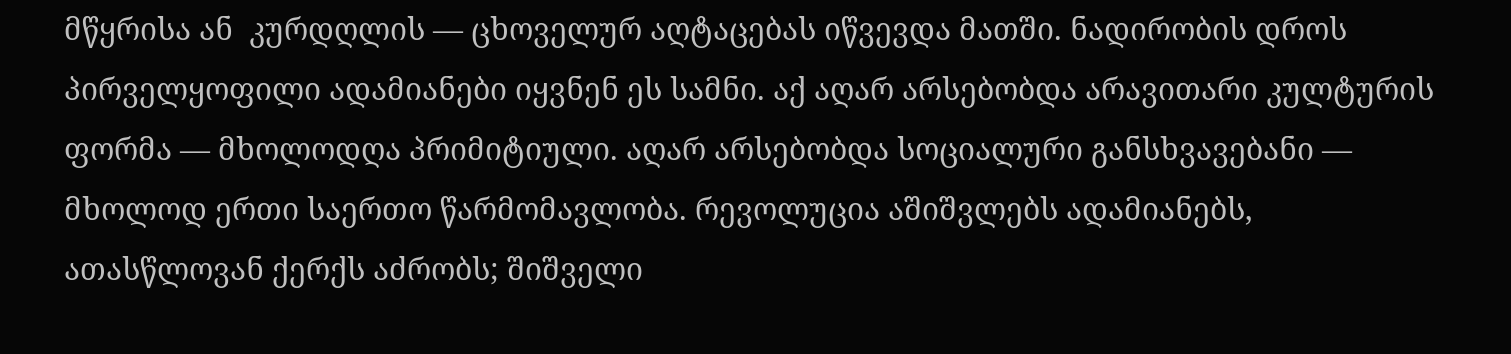მწყრისა ან  კურდღლის — ცხოველურ აღტაცებას იწვევდა მათში. ნადირობის დროს პირველყოფილი ადამიანები იყვნენ ეს სამნი. აქ აღარ არსებობდა არავითარი კულტურის ფორმა — მხოლოდღა პრიმიტიული. აღარ არსებობდა სოციალური განსხვავებანი — მხოლოდ ერთი საერთო წარმომავლობა. რევოლუცია აშიშვლებს ადამიანებს, ათასწლოვან ქერქს აძრობს; შიშველი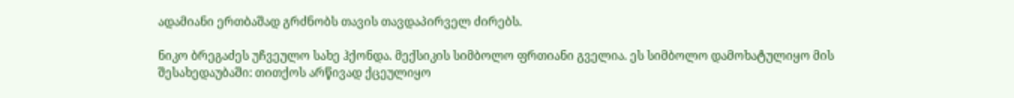ადამიანი ერთბაშად გრძნობს თავის თავდაპირველ ძირებს.

ნიკო ბრეგაძეს უჩვეულო სახე ჰქონდა. მექსიკის სიმბოლო ფრთიანი გველია. ეს სიმბოლო დამოხატულიყო მის შესახედაუბაში: თითქოს არწივად ქცეულიყო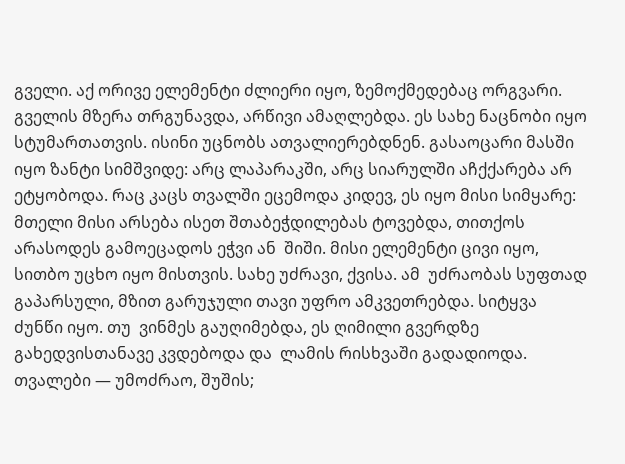გველი. აქ ორივე ელემენტი ძლიერი იყო, ზემოქმედებაც ორგვარი. გველის მზერა თრგუნავდა, არწივი ამაღლებდა. ეს სახე ნაცნობი იყო სტუმართათვის. ისინი უცნობს ათვალიერებდნენ. გასაოცარი მასში იყო ზანტი სიმშვიდე: არც ლაპარაკში, არც სიარულში აჩქქარება არ  ეტყობოდა. რაც კაცს თვალში ეცემოდა კიდევ, ეს იყო მისი სიმყარე: მთელი მისი არსება ისეთ შთაბეჭდილებას ტოვებდა, თითქოს არასოდეს გამოეცადოს ეჭვი ან  შიში. მისი ელემენტი ცივი იყო, სითბო უცხო იყო მისთვის. სახე უძრავი, ქვისა. ამ  უძრაობას სუფთად გაპარსული, მზით გარუჯული თავი უფრო ამკვეთრებდა. სიტყვა ძუნწი იყო. თუ  ვინმეს გაუღიმებდა, ეს ღიმილი გვერდზე გახედვისთანავე კვდებოდა და  ლამის რისხვაში გადადიოდა. თვალები — უმოძრაო, შუშის;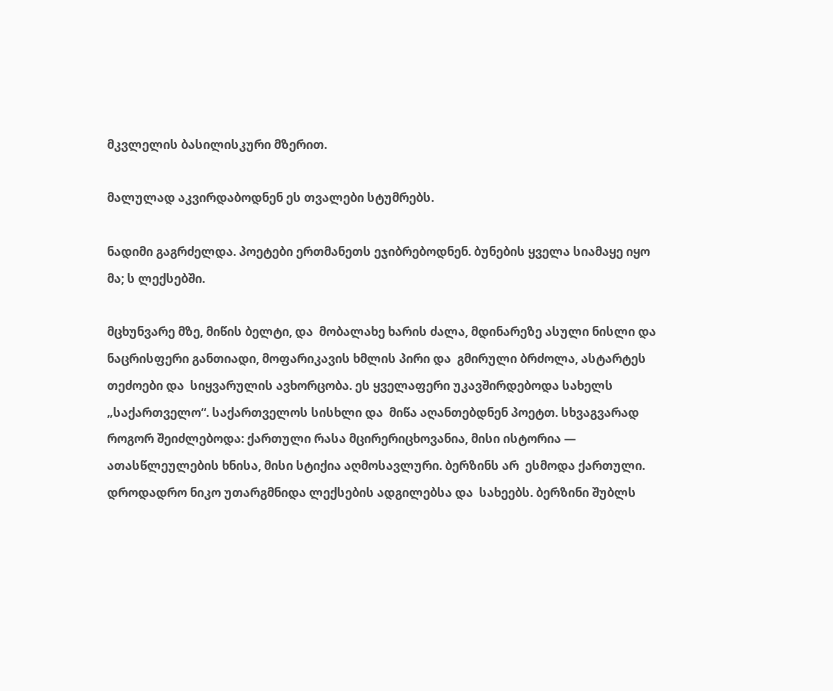მკვლელის ბასილისკური მზერით.

მალულად აკვირდაბოდნენ ეს თვალები სტუმრებს.

ნადიმი გაგრძელდა. პოეტები ერთმანეთს ეჯიბრებოდნენ. ბუნების ყველა სიამაყე იყო მა; ს ლექსებში.

მცხუნვარე მზე, მიწის ბელტი, და  მობალახე ხარის ძალა, მდინარეზე ასული ნისლი და  ნაცრისფერი განთიადი, მოფარიკავის ხმლის პირი და  გმირული ბრძოლა, ასტარტეს თეძოები და  სიყვარულის ავხორცობა. ეს ყველაფერი უკავშირდებოდა სახელს „საქართველო“. საქართველოს სისხლი და  მიწა აღანთებდნენ პოეტთ. სხვაგვარად როგორ შეიძლებოდა: ქართული რასა მცირერიცხოვანია, მისი ისტორია — ათასწლეულების ხნისა, მისი სტიქია აღმოსავლური. ბერზინს არ  ესმოდა ქართული. დროდადრო ნიკო უთარგმნიდა ლექსების ადგილებსა და  სახეებს. ბერზინი შუბლს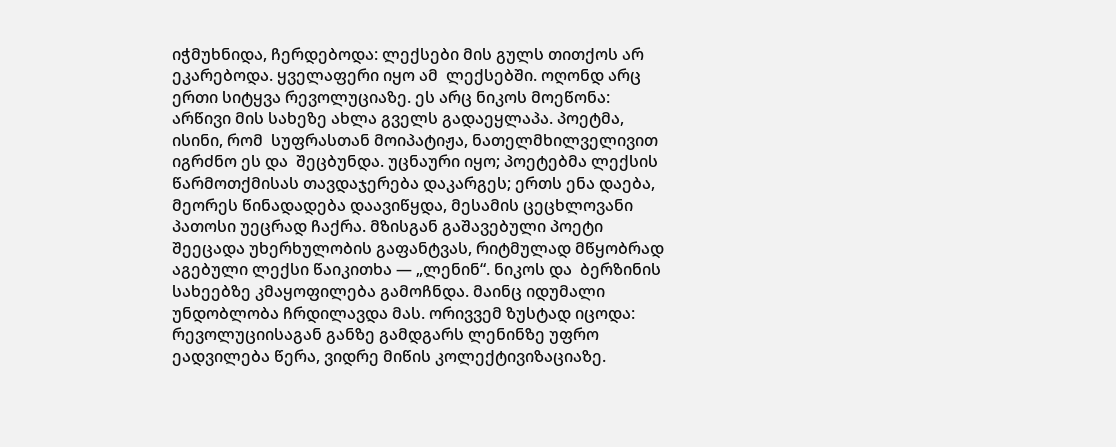იჭმუხნიდა, ჩერდებოდა: ლექსები მის გულს თითქოს არ  ეკარებოდა. ყველაფერი იყო ამ  ლექსებში. ოღონდ არც ერთი სიტყვა რევოლუციაზე. ეს არც ნიკოს მოეწონა: არწივი მის სახეზე ახლა გველს გადაეყლაპა. პოეტმა, ისინი, რომ  სუფრასთან მოიპატიჟა, ნათელმხილველივით იგრძნო ეს და  შეცბუნდა. უცნაური იყო; პოეტებმა ლექსის წარმოთქმისას თავდაჯერება დაკარგეს; ერთს ენა დაება, მეორეს წინადადება დაავიწყდა, მესამის ცეცხლოვანი პათოსი უეცრად ჩაქრა. მზისგან გაშავებული პოეტი შეეცადა უხერხულობის გაფანტვას, რიტმულად მწყობრად აგებული ლექსი წაიკითხა — „ლენინ“. ნიკოს და  ბერზინის სახეებზე კმაყოფილება გამოჩნდა. მაინც იდუმალი უნდობლობა ჩრდილავდა მას. ორივვემ ზუსტად იცოდა: რევოლუციისაგან განზე გამდგარს ლენინზე უფრო ეადვილება წერა, ვიდრე მიწის კოლექტივიზაციაზე.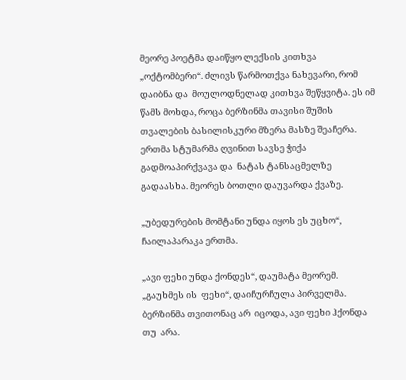მეორე პოეტმა დაიწყო ლექსის კითხვა „ოქტომბერი“. ძლივს წარმოთქვა ნახევარი, რომ  დაიბნა და  მოულოდნელად კითხვა შეწყვიტა. ეს იმ წამს მოხდა, როცა ბერზინმა თავისი შუშის თვალების ბასილისკური მზერა მასზე შეაჩერა. ერთმა სტუმარმა ღვინით სავსე ჭიქა გადმოაპირქვავა და  ნატას ტანსაცმელზე გადაასხა. მეორეს ბოთლი დაუვარდა ქვაზე.

„უბედურების მომტანი უნდა იყოს ეს უცხო“, ჩაილაპარაკა ერთმა.

„ავი ფეხი უნდა ქონდეს“, დაუმატა მეორემ. „გაუხმეს ის  ფეხი“, დაიჩურჩულა პირველმა. ბერზინმა თვითონაც არ  იცოდა, ავი ფეხი ჰქონდა თუ  არა.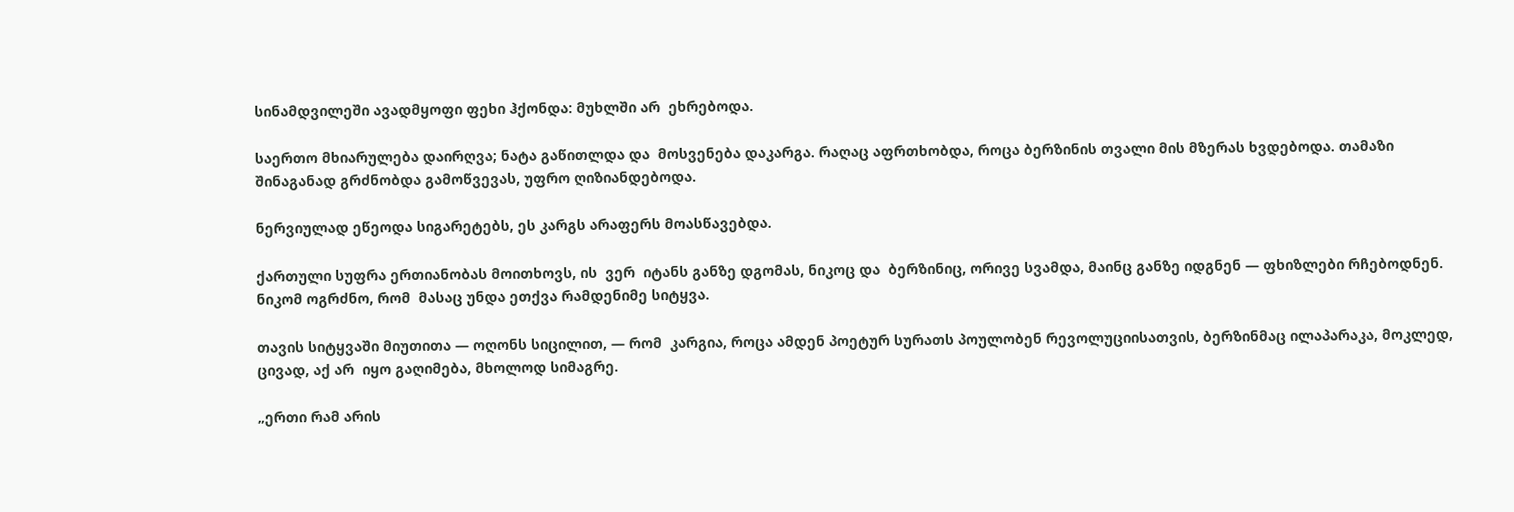სინამდვილეში ავადმყოფი ფეხი ჰქონდა: მუხლში არ  ეხრებოდა.

საერთო მხიარულება დაირღვა; ნატა გაწითლდა და  მოსვენება დაკარგა. რაღაც აფრთხობდა, როცა ბერზინის თვალი მის მზერას ხვდებოდა. თამაზი შინაგანად გრძნობდა გამოწვევას, უფრო ღიზიანდებოდა.

ნერვიულად ეწეოდა სიგარეტებს, ეს კარგს არაფერს მოასწავებდა.

ქართული სუფრა ერთიანობას მოითხოვს, ის  ვერ  იტანს განზე დგომას, ნიკოც და  ბერზინიც, ორივე სვამდა, მაინც განზე იდგნენ — ფხიზლები რჩებოდნენ. ნიკომ ოგრძნო, რომ  მასაც უნდა ეთქვა რამდენიმე სიტყვა.

თავის სიტყვაში მიუთითა — ოღონს სიცილით, — რომ  კარგია, როცა ამდენ პოეტურ სურათს პოულობენ რევოლუციისათვის, ბერზინმაც ილაპარაკა, მოკლედ, ცივად, აქ არ  იყო გაღიმება, მხოლოდ სიმაგრე.

„ერთი რამ არის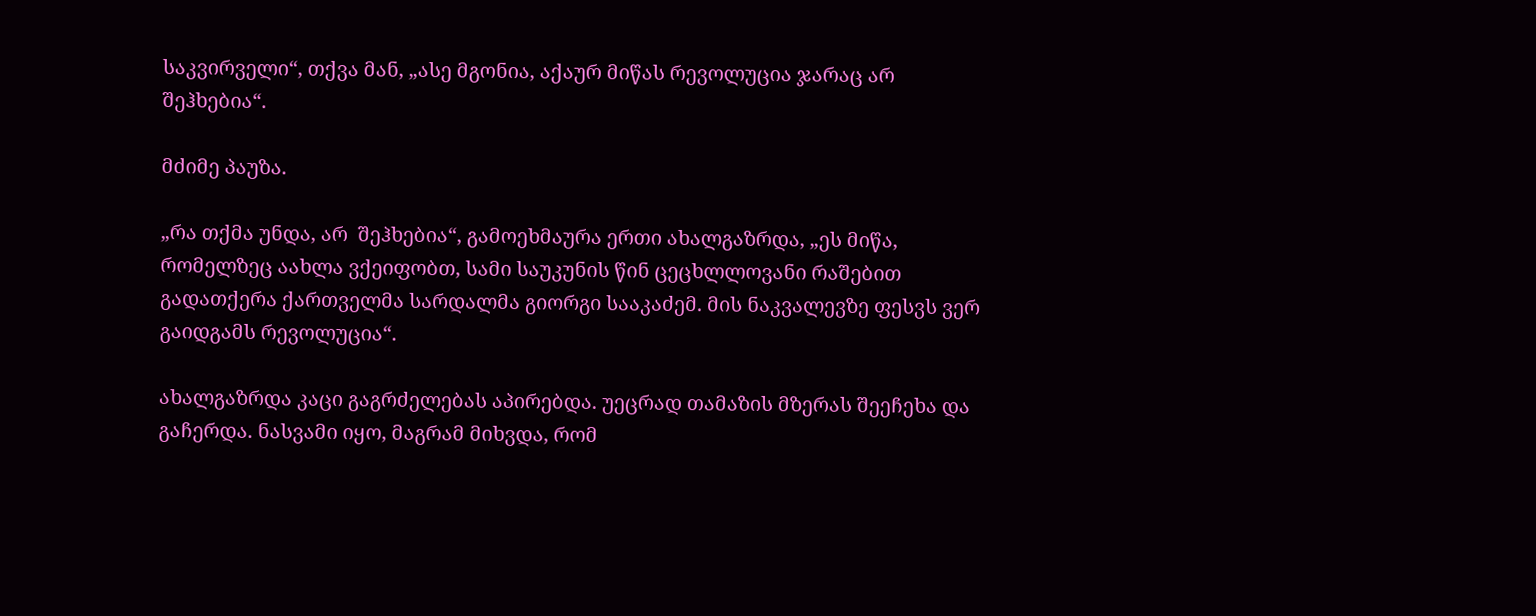საკვირველი“, თქვა მან, „ასე მგონია, აქაურ მიწას რევოლუცია ჯარაც არ  შეჰხებია“.

მძიმე პაუზა.

„რა თქმა უნდა, არ  შეჰხებია“, გამოეხმაურა ერთი ახალგაზრდა, „ეს მიწა, რომელზეც აახლა ვქეიფობთ, სამი საუკუნის წინ ცეცხლლოვანი რაშებით გადათქერა ქართველმა სარდალმა გიორგი სააკაძემ. მის ნაკვალევზე ფესვს ვერ  გაიდგამს რევოლუცია“.

ახალგაზრდა კაცი გაგრძელებას აპირებდა. უეცრად თამაზის მზერას შეეჩეხა და  გაჩერდა. ნასვამი იყო, მაგრამ მიხვდა, რომ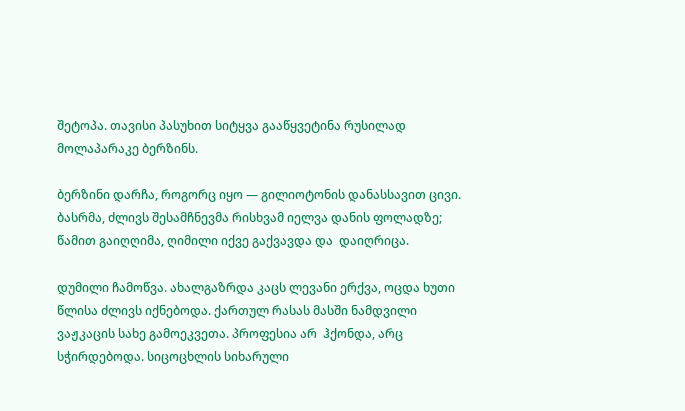შეტოპა. თავისი პასუხით სიტყვა გააწყვეტინა რუსილად მოლაპარაკე ბერზინს.

ბერზინი დარჩა, როგორც იყო — გილიოტონის დანასსავით ცივი. ბასრმა, ძლივს შესამჩნევმა რისხვამ იელვა დანის ფოლადზე; წამით გაიღღიმა, ღიმილი იქვე გაქვავდა და  დაიღრიცა.

დუმილი ჩამოწვა. ახალგაზრდა კაცს ლევანი ერქვა, ოცდა ხუთი წლისა ძლივს იქნებოდა. ქართულ რასას მასში ნამდვილი ვაჟკაცის სახე გამოეკვეთა. პროფესია არ  ჰქონდა, არც სჭირდებოდა. სიცოცხლის სიხარული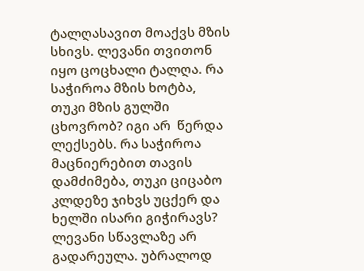ტალღასავით მოაქვს მზის სხივს. ლევანი თვითონ იყო ცოცხალი ტალღა. რა საჭიროა მზის ხოტბა, თუკი მზის გულში ცხოვრობ? იგი არ  წერდა ლექსებს. რა საჭიროა მაცნიერებით თავის დამძიმება, თუკი ციცაბო კლდეზე ჯიხვს უცქერ და  ხელში ისარი გიჭირავს? ლევანი სწავლაზე არ  გადარეულა. უბრალოდ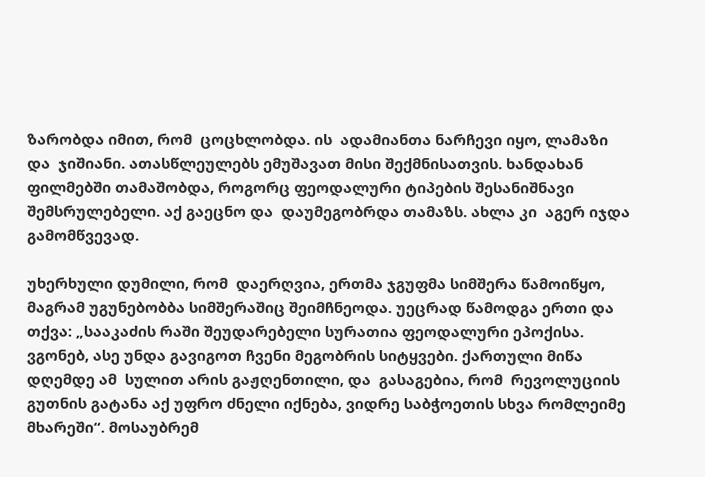ზარობდა იმით, რომ  ცოცხლობდა. ის  ადამიანთა ნარჩევი იყო, ლამაზი და  ჯიშიანი. ათასწლეულებს ემუშავათ მისი შექმნისათვის. ხანდახან ფილმებში თამაშობდა, როგორც ფეოდალური ტიპების შესანიშნავი შემსრულებელი. აქ გაეცნო და  დაუმეგობრდა თამაზს. ახლა კი  აგერ იჯდა გამომწვევად.

უხერხული დუმილი, რომ  დაერღვია, ერთმა ჯგუფმა სიმშერა წამოიწყო, მაგრამ უგუნებობბა სიმშერაშიც შეიმჩნეოდა. უეცრად წამოდგა ერთი და  თქვა: „სააკაძის რაში შეუდარებელი სურათია ფეოდალური ეპოქისა. ვგონებ, ასე უნდა გავიგოთ ჩვენი მეგობრის სიტყვები. ქართული მიწა დღემდე ამ  სულით არის გაჟღენთილი, და  გასაგებია, რომ  რევოლუციის გუთნის გატანა აქ უფრო ძნელი იქნება, ვიდრე საბჭოეთის სხვა რომლეიმე მხარეში“. მოსაუბრემ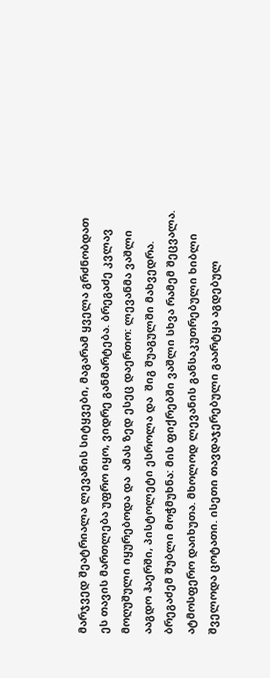მარჯვედ შეატრიალა ლევანის სიტყვები, მაგარამ ყველა გრძნობდათ ეს თავის მართლება უფრო იყო, ვიდრე განმარტება. ბრეგაძე კვლავ მოღუშული იყურებოდა და  ამას ზედ ესეც დაერთო: ლევანმა ვაშლი ააგდო ჰაერში, პისტოლეტი ესროლა და  შიგ შუაგულში მახვედრა. ბრეგაძემ შუბლი მოჭმუხნა: მის ფიქრებში ვაშლი სხვა რამემ შეცვალა. ატმოსფერო დაიხუთა. მხოლოდ ლევანის განსაკუთრებული ხიბლი შველოდა ცოტათი. ისეთი თავდაჯერებული გაარტყა აგდებულ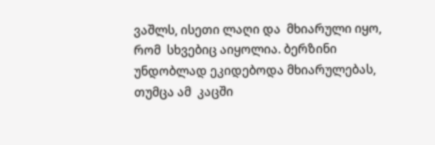ვაშლს, ისეთი ლაღი და  მხიარული იყო, რომ  სხვებიც აიყოლია. ბერზინი უნდობლად ეკიდებოდა მხიარულებას, თუმცა ამ  კაცში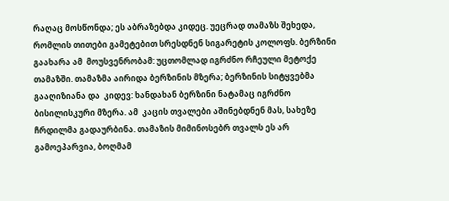რაღაც მოსწონდა; ეს აბრაზებდა კიდეც. უეცრად თამაზს შეხედა, რომლის თითები გამეტებით სრესდნენ სიგარეტის კოლოფს. ბერზინი გაახარა ამ  მოუსვენრობამ: უცთომლად იგრძნო რჩეული მეტოქე თამაზში. თამაზმა აირიდა ბერზინის მზერა; ბერზინის სიტყვებმა გააღიზიანა და  კიდევ: ხანდახან ბერზინი ნატამაც იგრძნო ბისილისკური მზერა. ამ  კაცის თვალები აშინებდნენ მას, სახეზე ჩრდილმა გადაურბინა. თამაზის მიმინოსებრ თვალს ეს არ  გამოეპარვია, ბოღმამ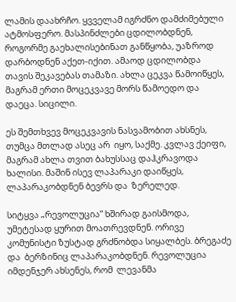ლამის დაახრჩო. ყვველამ იგრძნო დამძიმებული ატმოსფერო. მასპინძლები ცდილობდნენ, როგორმე გაეხალისებინათ განწყობა, უაზროდ დარბოდნენ აქეთ-იქით. ამაოდ ცდილობდა თავის შეკავებას თამაზი. ახლა ცეკვა წამოიწყეს, მაგრამ ერთი მოცეკვავე მორს წამოედო და  დაეცა. სიცილი.

ეს შემთხვევ მოცეკვავის ნასვამობით ახსნეს, თუმცა მთლად ასეც არ  იყო, საქმე. კვლავ ქეიფი, მაგრამ ახლა თვით ბახუსსაც დაჰკრავოდა ხალისი. მაშინ ისევ ლაპარაკი დაიწყეს, ლაპარაკობდნენ ბევრს და  ზერელედ.

სიტყვა „რევოლუცია“ ხშირად გაისმოდა, უმეტესად ყურით მოათრევდნენ. ორივე კომუნისტი ზუსტად გრძნობდა სიყალბეს. ბრეგაძე და  ბერზინიც ლაპარაკობდნენ. რევოლუცია იმდენჯერ ახსენეს, რომ  ლევანმა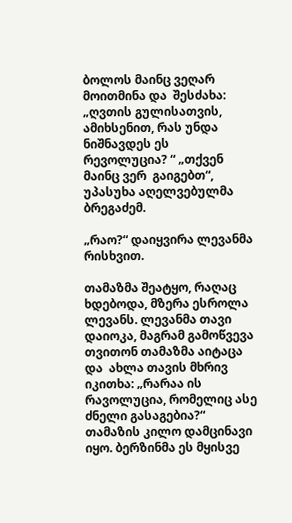ბოლოს მაინც ვეღარ მოითმინა და  შესძახა: „ღვთის გულისათვის, ამიხსენით, რას უნდა ნიშნავდეს ეს რევოლუცია? “ „თქვენ მაინც ვერ  გაიგებთ“, უპასუხა აღელვებულმა ბრეგაძემ.

„რაო?“ დაიყვირა ლევანმა რისხვით.

თამაზმა შეატყო, რაღაც ხდებოდა, მზერა ესროლა ლევანს. ლევანმა თავი დაიოკა, მაგრამ გამოწვევა თვითონ თამაზმა აიტაცა და  ახლა თავის მხრივ იკითხა: „რარაა ის  რავოლუცია, რომელიც ასე ძნელი გასაგებია?“ თამაზის კილო დამცინავი იყო. ბერზინმა ეს მყისვე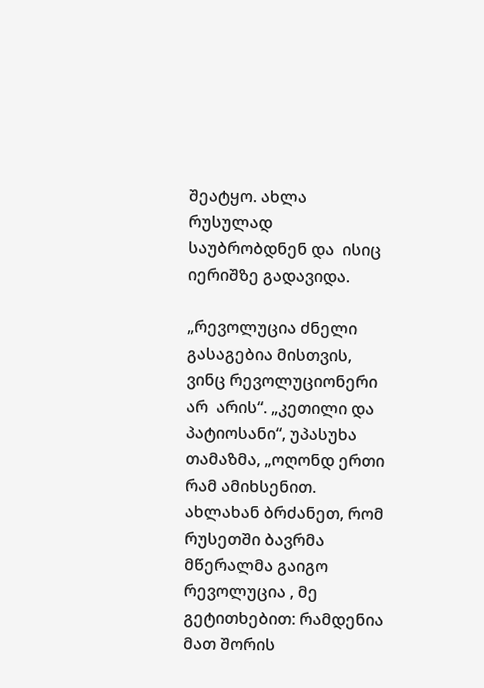შეატყო. ახლა რუსულად საუბრობდნენ და  ისიც იერიშზე გადავიდა.

„რევოლუცია ძნელი გასაგებია მისთვის, ვინც რევოლუციონერი არ  არის“. „კეთილი და  პატიოსანი“, უპასუხა თამაზმა, „ოღონდ ერთი რამ ამიხსენით. ახლახან ბრძანეთ, რომ  რუსეთში ბავრმა მწერალმა გაიგო რევოლუცია , მე  გეტითხებით: რამდენია მათ შორის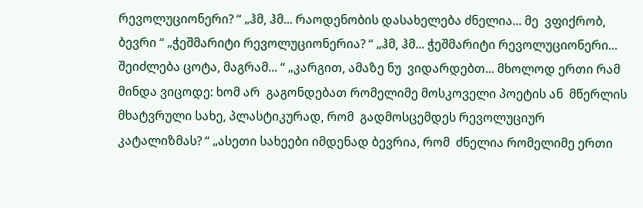რევოლუციონერი? “ „ჰმ, ჰმ... რაოდენობის დასახელება ძნელია... მე  ვფიქრობ, ბევრი “ „ჭეშმარიტი რევოლუციონერია? “ „ჰმ, ჰმ... ჭეშმარიტი რევოლუციონერი... შეიძლება ცოტა, მაგრამ... “ „კარგით, ამაზე ნუ  ვიდარდებთ... მხოლოდ ერთი რამ მინდა ვიცოდე: ხომ არ  გაგონდებათ რომელიმე მოსკოველი პოეტის ან  მწერლის მხატვრული სახე, პლასტიკურად, რომ  გადმოსცემდეს რევოლუციურ კატალიზმას? “ „ასეთი სახეები იმდენად ბევრია, რომ  ძნელია რომელიმე ერთი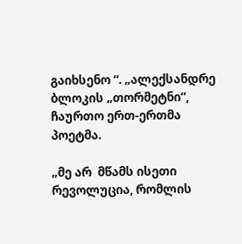გაიხსენო “. „ალექსანდრე ბლოკის „თორმეტნი“, ჩაურთო ერთ-ერთმა პოეტმა.

„მე არ  მწამს ისეთი რევოლუცია, რომლის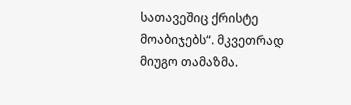სათავეშიც ქრისტე მოაბიჯებს“. მკვეთრად მიუგო თამაზმა.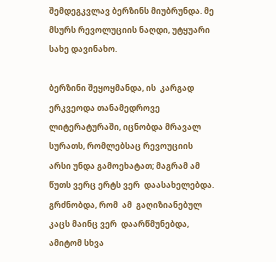შემდეგკვლავ ბერზინს მიუბრუნდა. მე  მსურს რევოლუციის ნაღდი, უტყუარი სახე დავინახო.

ბერზინი შეყოყმანდა, ის  კარგად ერკვეოდა თანამედროვე ლიტერატურაში, იცნობდა მრავალ სურათს, რომლებსაც რევოუციის არსი უნდა გამოეხატათ; მაგრამ ამ  წუთს ვერც ერტს ვერ  დაასახელებდა. გრძნობდა, რომ  ამ  გაღიზიანებულ კაცს მაინც ვერ  დაარწმუნებდა, ამიტომ სხვა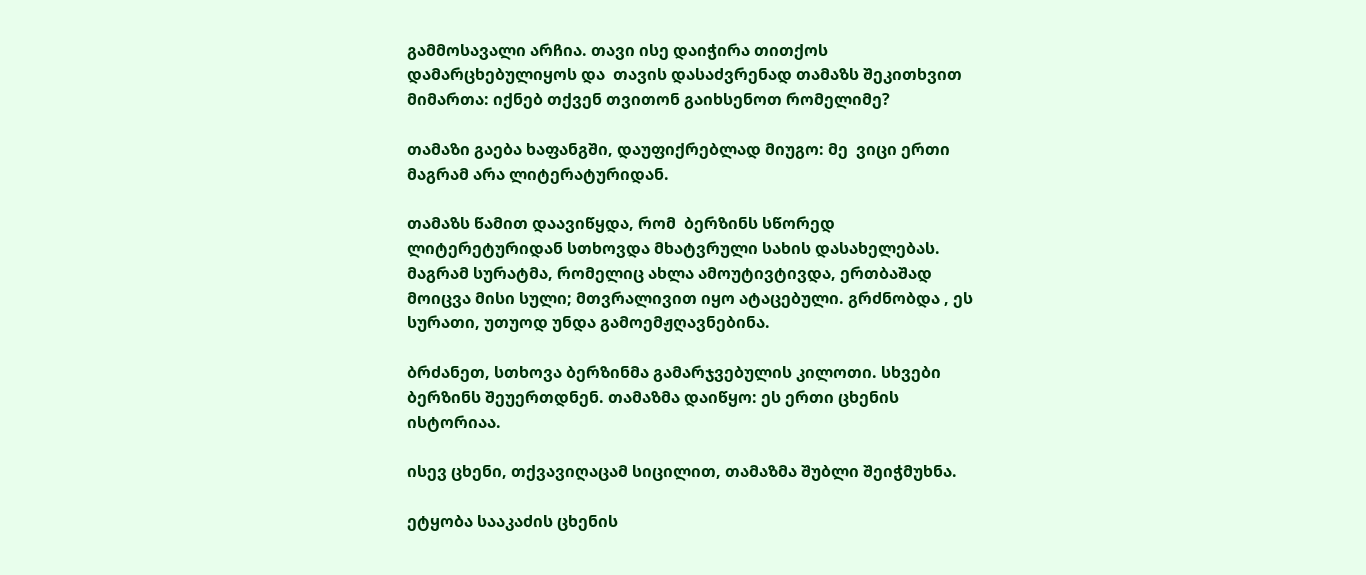გამმოსავალი არჩია. თავი ისე დაიჭირა თითქოს დამარცხებულიყოს და  თავის დასაძვრენად თამაზს შეკითხვით მიმართა: იქნებ თქვენ თვითონ გაიხსენოთ რომელიმე?

თამაზი გაება ხაფანგში, დაუფიქრებლად მიუგო: მე  ვიცი ერთი მაგრამ არა ლიტერატურიდან.

თამაზს წამით დაავიწყდა, რომ  ბერზინს სწორედ ლიტერეტურიდან სთხოვდა მხატვრული სახის დასახელებას. მაგრამ სურატმა, რომელიც ახლა ამოუტივტივდა, ერთბაშად მოიცვა მისი სული; მთვრალივით იყო ატაცებული. გრძნობდა , ეს სურათი, უთუოდ უნდა გამოემჟღავნებინა.

ბრძანეთ, სთხოვა ბერზინმა გამარჯვებულის კილოთი. სხვები ბერზინს შეუერთდნენ. თამაზმა დაიწყო: ეს ერთი ცხენის ისტორიაა.

ისევ ცხენი, თქვავიღაცამ სიცილით, თამაზმა შუბლი შეიჭმუხნა.

ეტყობა სააკაძის ცხენის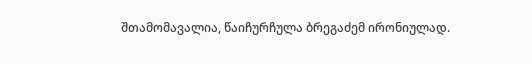შთამომავალია, წაიჩურჩულა ბრეგაძემ ირონიულად.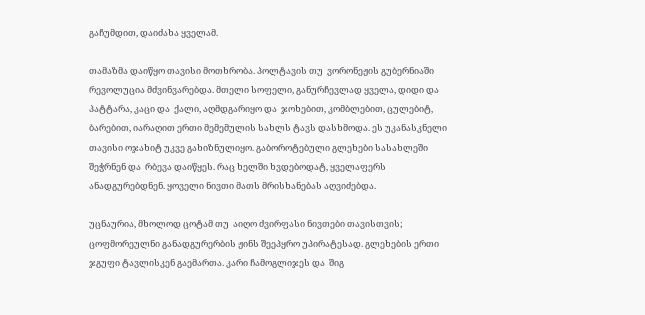გაჩუმდით, დაიძახა ყველამ.

თამაზმა დაიწყო თავისი მოთხრობა. პოლტავის თუ  ვორონეჟის გუბერნიაში რევოლუცია მძვინვარებდა. მთელი სოფელი, განურჩევლად ყველა, დიდი და  პატტარა, კაცი და  ქალი, აღმდგარიყო და  ჯოხებით, კომბლებით, ცულებიტ, ბარებით, იარაღით ერთი მემემულის სახლს ტავს დასხმოდა. ეს უკანასკნელი თავისი ოჯახიტ უკვე გახიზნულიყო. გაბოროტებული გლეხები სასახლეში შეჭრნენ და  რბევა დაიწყეს. რაც ხელში ხვდებოდატ, ყველაფერს ანადგურებდნენ. ყოველი ნივთი მათს მრისხანებას აღვიძებდა.

უცნაურია, მხოლოდ ცოტამ თუ  აიღო ძვირფასი ნივთები თავისთვის; ცოფმორეულნი განადგურერბის ჟინს შეეპყრო უპირატესად. გლეხების ერთი ჯგუფი ტავლისკენ გაემართა. კარი ჩამოგლიჯეს და  შიგ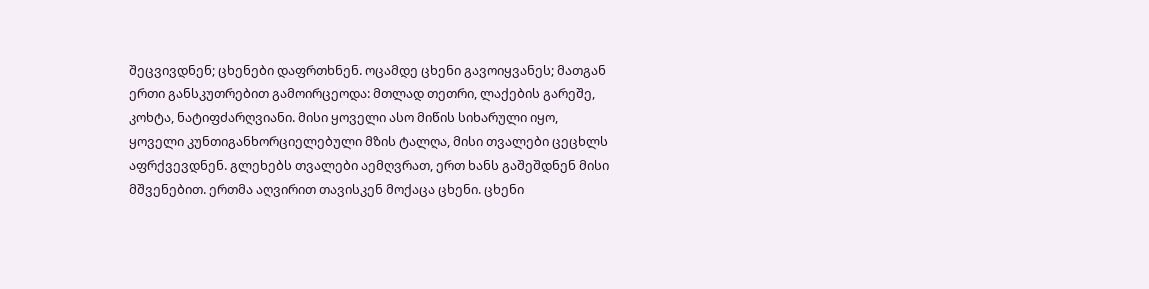შეცვივდნენ; ცხენები დაფრთხნენ. ოცამდე ცხენი გავოიყვანეს; მათგან ერთი განსკუთრებით გამოირცეოდა: მთლად თეთრი, ლაქების გარეშე, კოხტა, ნატიფძარღვიანი. მისი ყოველი ასო მიწის სიხარული იყო, ყოველი კუნთიგანხორციელებული მზის ტალღა, მისი თვალები ცეცხლს აფრქვევდნენ. გლეხებს თვალები აემღვრათ, ერთ ხანს გაშეშდნენ მისი მშვენებით. ერთმა აღვირით თავისკენ მოქაცა ცხენი. ცხენი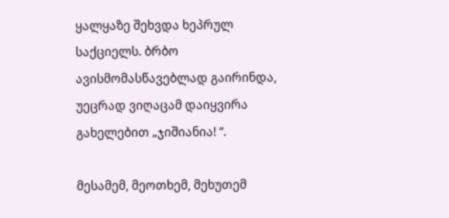ყალყაზე შეხვდა ხეპრულ საქციელს. ბრბო ავისმომასწავებლად გაირინდა, უეცრად ვიღაცამ დაიყვირა გახელებით „ჯიშიანია! “.

მესამემ, მეოთხემ, მეხუთემ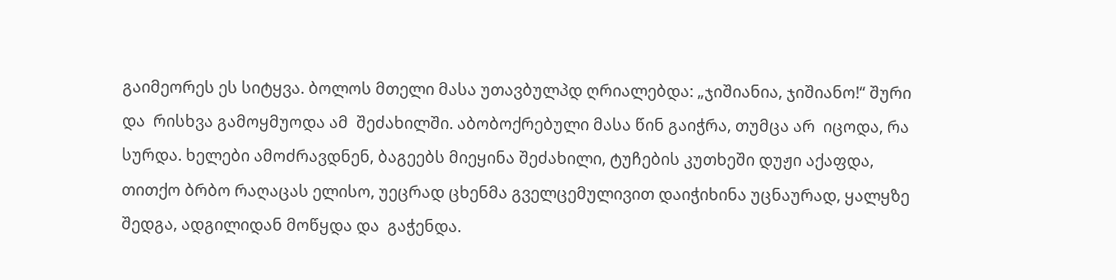გაიმეორეს ეს სიტყვა. ბოლოს მთელი მასა უთავბულპდ ღრიალებდა: „ჯიშიანია, ჯიშიანო!“ შური და  რისხვა გამოყმუოდა ამ  შეძახილში. აბობოქრებული მასა წინ გაიჭრა, თუმცა არ  იცოდა, რა სურდა. ხელები ამოძრავდნენ, ბაგეებს მიეყინა შეძახილი, ტუჩების კუთხეში დუჟი აქაფდა, თითქო ბრბო რაღაცას ელისო, უეცრად ცხენმა გველცემულივით დაიჭიხინა უცნაურად, ყალყზე შედგა, ადგილიდან მოწყდა და  გაჭენდა.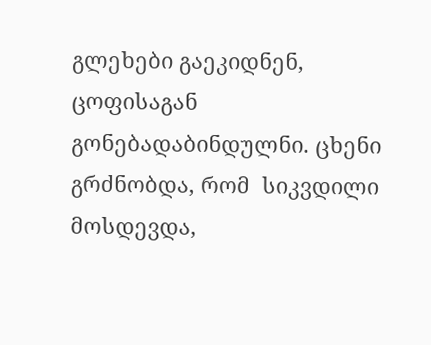გლეხები გაეკიდნენ, ცოფისაგან გონებადაბინდულნი. ცხენი გრძნობდა, რომ  სიკვდილი მოსდევდა,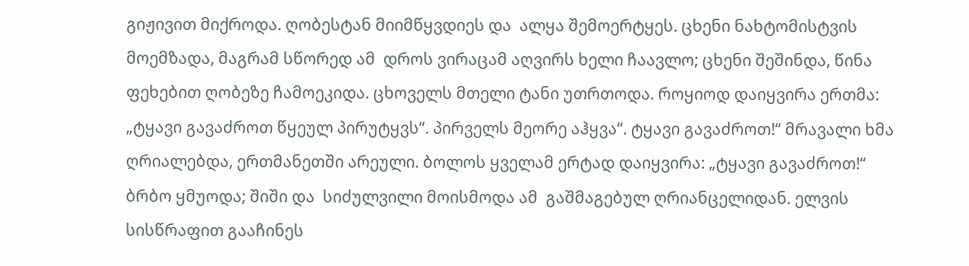გიჟივით მიქროდა. ღობესტან მიიმწყვდიეს და  ალყა შემოერტყეს. ცხენი ნახტომისტვის მოემზადა, მაგრამ სწორედ ამ  დროს ვირაცამ აღვირს ხელი ჩაავლო; ცხენი შეშინდა, წინა ფეხებით ღობეზე ჩამოეკიდა. ცხოველს მთელი ტანი უთრთოდა. როყიოდ დაიყვირა ერთმა: „ტყავი გავაძროთ წყეულ პირუტყვს“. პირველს მეორე აჰყვა“. ტყავი გავაძროთ!“ მრავალი ხმა ღრიალებდა, ერთმანეთში არეული. ბოლოს ყველამ ერტად დაიყვირა: „ტყავი გავაძროთ!“ ბრბო ყმუოდა; შიში და  სიძულვილი მოისმოდა ამ  გაშმაგებულ ღრიანცელიდან. ელვის სისწრაფით გააჩინეს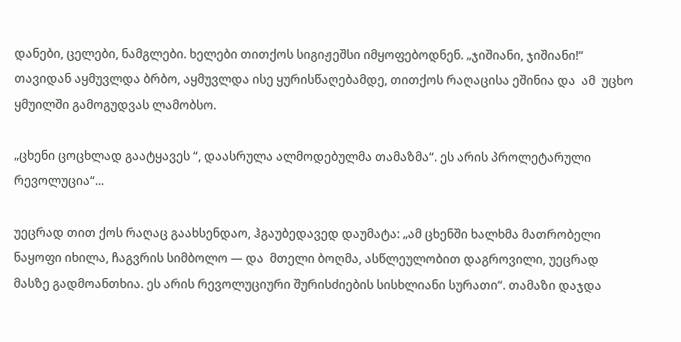დანები, ცელები, ნამგლები. ხელები თითქოს სიგიჟეშსი იმყოფებოდნენ. „ჯიშიანი, ჯიშიანი!“ თავიდან აყმუვლდა ბრბო, აყმუვლდა ისე ყურისწაღებამდე, თითქოს რაღაცისა ეშინია და  ამ  უცხო ყმუილში გამოგუდვას ლამობსო.

„ცხენი ცოცხლად გაატყავეს “, დაასრულა ალმოდებულმა თამაზმა“. ეს არის პროლეტარული რევოლუცია“...

უეცრად თით ქოს რაღაც გაახსენდაო, ჰგაუბედავედ დაუმატა: „ამ ცხენში ხალხმა მათრობელი ნაყოფი იხილა, ჩაგვრის სიმბოლო — და  მთელი ბოღმა, ასწლეულობით დაგროვილი, უეცრად მასზე გადმოანთხია. ეს არის რევოლუციური შურისძიების სისხლიანი სურათი“. თამაზი დაჯდა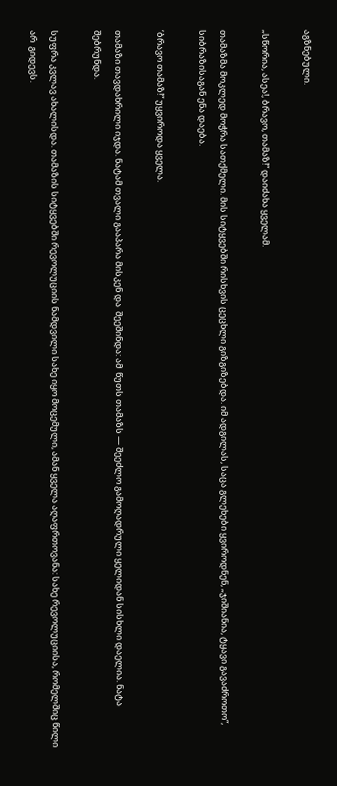აგზნებული.

„სწორია, ასეა!, ბრავო, თამაზ!“ დაიძახა ყველამ.

თამაზმა მოკლედ მოჭრა სათქმელი. მის სიტყვებში რისხვის ცეცხლი გიზგიზებდა. იმ ადგილას, საცა გლეხები ყვიროდნენ, „ჯიშიანია, ტყავი გავაძროთო“, სიბრაზისაგან ენა დაება.

‘ბრავო თამაზ!“ უყვიროდა ყველა.

თამაზი თავდახრილი იჯდა. ნატამ თვალი გააპარა მისკენ და  შეეშინდა: ამ  წუთს თამაზს — შეეძლო გამოღადრული ყელიდან სისხლი დაელია. ნატა შებრუნდა.

სუფრა კვლავ ახალისდა. თამაზის სიტყვებში რევოლუციის ნამდვილი სახე იყო მოცემული, ამან ყველა აღაფრთოვანა: სახე რევოლუციისა, რომელშიც წილი არ  გიდევს.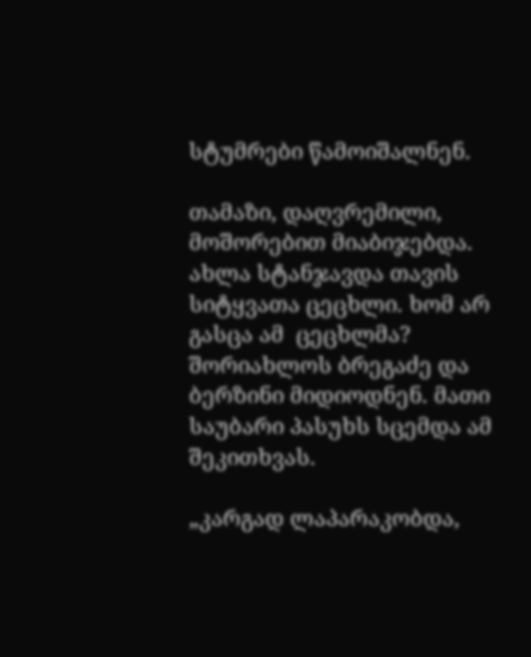სტუმრები წამოიშალნენ.

თამაზი, დაღვრემილი, მოშორებით მიაბიჯებდა. ახლა სტანჯავდა თავის სიტყვათა ცეცხლი. ხომ არ  გასცა ამ  ცეცხლმა? შორიახლოს ბრეგაძე და  ბერზინი მიდიოდნენ. მათი საუბარი პასუხს სცემდა ამ  შეკითხვას.

„კარგად ლაპარაკობდა,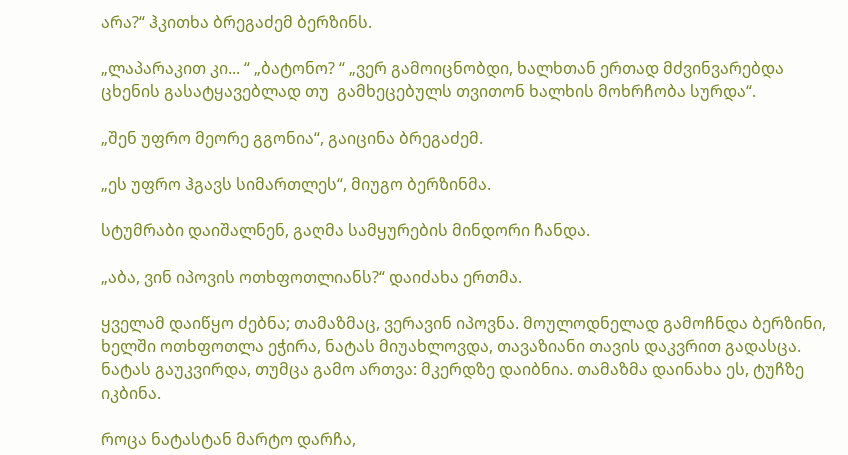არა?“ ჰკითხა ბრეგაძემ ბერზინს.

„ლაპარაკით კი... “ „ბატონო? “ „ვერ გამოიცნობდი, ხალხთან ერთად მძვინვარებდა ცხენის გასატყავებლად თუ  გამხეცებულს თვითონ ხალხის მოხრჩობა სურდა“.

„შენ უფრო მეორე გგონია“, გაიცინა ბრეგაძემ.

„ეს უფრო ჰგავს სიმართლეს“, მიუგო ბერზინმა.

სტუმრაბი დაიშალნენ, გაღმა სამყურების მინდორი ჩანდა.

„აბა, ვინ იპოვის ოთხფოთლიანს?“ დაიძახა ერთმა.

ყველამ დაიწყო ძებნა; თამაზმაც, ვერავინ იპოვნა. მოულოდნელად გამოჩნდა ბერზინი, ხელში ოთხფოთლა ეჭირა, ნატას მიუახლოვდა, თავაზიანი თავის დაკვრით გადასცა. ნატას გაუკვირდა, თუმცა გამო ართვა: მკერდზე დაიბნია. თამაზმა დაინახა ეს, ტუჩზე იკბინა.

როცა ნატასტან მარტო დარჩა,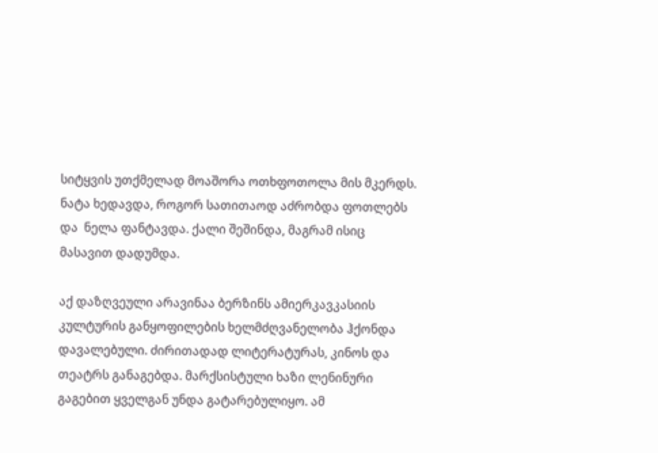სიტყვის უთქმელად მოაშორა ოთხფოთოლა მის მკერდს. ნატა ხედავდა, როგორ სათითაოდ აძრობდა ფოთლებს და  ნელა ფანტავდა. ქალი შეშინდა, მაგრამ ისიც მასავით დადუმდა.

აქ დაზღვეული არავინაა ბერზინს ამიერკავკასიის კულტურის განყოფილების ხელმძღვანელობა ჰქონდა დავალებული. ძირითადად ლიტერატურას, კინოს და  თეატრს განაგებდა. მარქსისტული ხაზი ლენინური გაგებით ყველგან უნდა გატარებულიყო. ამ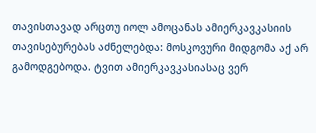თავისთავად არცთუ იოლ ამოცანას ამიერკავკასიის თავისებურებას აძნელებდა: მოსკოვური მიდგომა აქ არ  გამოდგებოდა. ტვით ამიერკავკასიასაც ვერ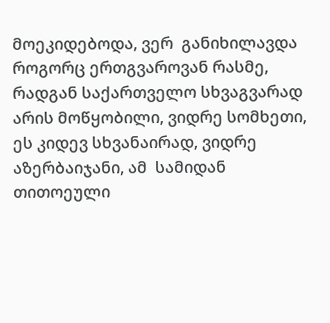მოეკიდებოდა, ვერ  განიხილავდა როგორც ერთგვაროვან რასმე, რადგან საქართველო სხვაგვარად არის მოწყობილი, ვიდრე სომხეთი, ეს კიდევ სხვანაირად, ვიდრე აზერბაიჯანი, ამ  სამიდან თითოეული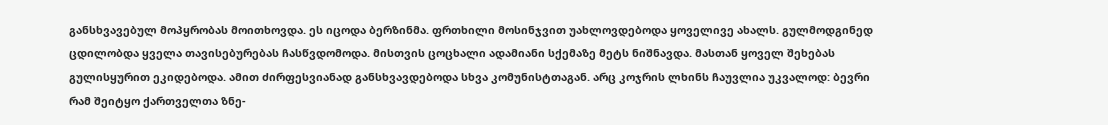განსხვავებულ მოპყრობას მოითხოვდა. ეს იცოდა ბერზინმა. ფრთხილი მოსინჯვით უახლოვდებოდა ყოველივე ახალს. გულმოდგინედ ცდილობდა ყველა თავისებურებას ჩასწვდომოდა. მისთვის ცოცხალი ადამიანი სქემაზე მეტს ნიშნავდა. მასთან ყოველ შეხებას გულისყურით ეკიდებოდა. ამით ძირფესვიანად განსხვავდებოდა სხვა კომუნისტთაგან. არც კოჯრის ლხინს ჩაუვლია უკვალოდ: ბევრი რამ შეიტყო ქართველთა ზნე-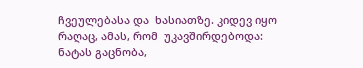ჩვეულებასა და  ხასიათზე. კიდევ იყო რაღაც, ამას, რომ  უკავშირდებოდა: ნატას გაცნობა,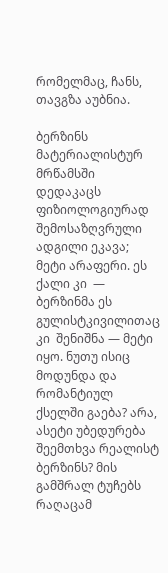რომელმაც, ჩანს, თავგზა აუბნია.

ბერზინს მატერიალისტურ მრწამსში დედაკაცს ფიზიოლოგიურად შემოსაზღვრული ადგილი ეკავა; მეტი არაფერი. ეს ქალი კი  — ბერზინმა ეს გულისტკივილითაც კი  შენიშნა — მეტი იყო. ნუთუ ისიც მოდუნდა და  რომანტიულ ქსელში გაება? არა, ასეტი უბედურება შეემთხვა რეალისტ ბერზინს? მის გამშრალ ტუჩებს რაღაცამ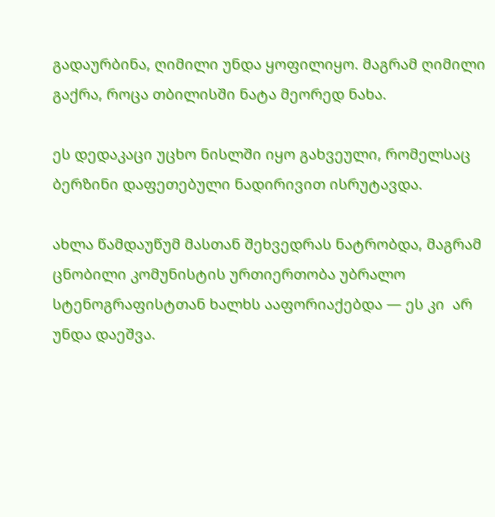გადაურბინა, ღიმილი უნდა ყოფილიყო. მაგრამ ღიმილი გაქრა, როცა თბილისში ნატა მეორედ ნახა.

ეს დედაკაცი უცხო ნისლში იყო გახვეული, რომელსაც ბერზინი დაფეთებული ნადირივით ისრუტავდა.

ახლა წამდაუწუმ მასთან შეხვედრას ნატრობდა, მაგრამ ცნობილი კომუნისტის ურთიერთობა უბრალო სტენოგრაფისტთან ხალხს ააფორიაქებდა — ეს კი  არ  უნდა დაეშვა.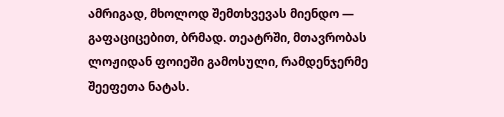ამრიგად, მხოლოდ შემთხვევას მიენდო — გაფაციცებით, ბრმად. თეატრში, მთავრობას ლოჟიდან ფოიეში გამოსული, რამდენჯერმე შეეფეთა ნატას.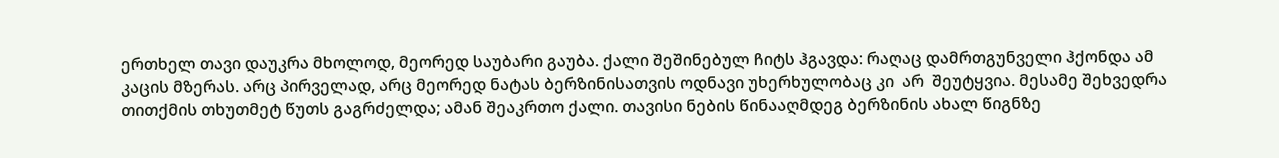ერთხელ თავი დაუკრა მხოლოდ, მეორედ საუბარი გაუბა. ქალი შეშინებულ ჩიტს ჰგავდა: რაღაც დამრთგუნველი ჰქონდა ამ  კაცის მზერას. არც პირველად, არც მეორედ ნატას ბერზინისათვის ოდნავი უხერხულობაც კი  არ  შეუტყვია. მესამე შეხვედრა თითქმის თხუთმეტ წუთს გაგრძელდა; ამან შეაკრთო ქალი. თავისი ნების წინააღმდეგ ბერზინის ახალ წიგნზე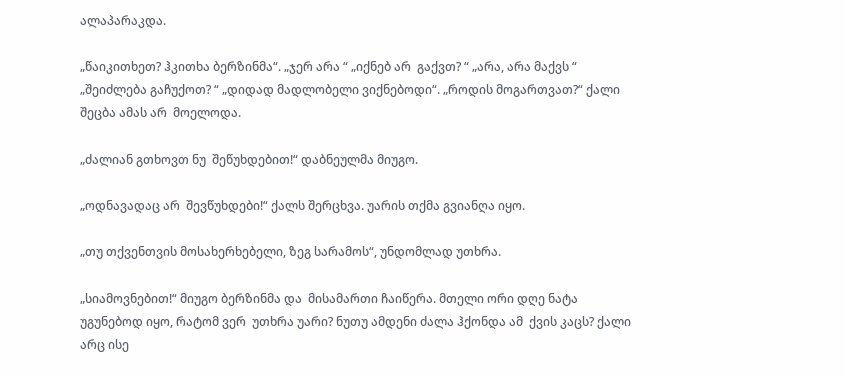ალაპარაკდა.

„წაიკითხეთ? ჰკითხა ბერზინმა“. „ჯერ არა “ „იქნებ არ  გაქვთ? “ „არა, არა მაქვს “ „შეიძლება გაჩუქოთ? “ „დიდად მადლობელი ვიქნებოდი“. „როდის მოგართვათ?“ ქალი შეცბა ამას არ  მოელოდა.

„ძალიან გთხოვთ ნუ  შეწუხდებით!“ დაბნეულმა მიუგო.

„ოდნავადაც არ  შევწუხდები!“ ქალს შერცხვა. უარის თქმა გვიანღა იყო.

„თუ თქვენთვის მოსახერხებელი, ზეგ სარამოს“, უნდომლად უთხრა.

„სიამოვნებით!“ მიუგო ბერზინმა და  მისამართი ჩაიწერა. მთელი ორი დღე ნატა უგუნებოდ იყო, რატომ ვერ  უთხრა უარი? ნუთუ ამდენი ძალა ჰქონდა ამ  ქვის კაცს? ქალი არც ისე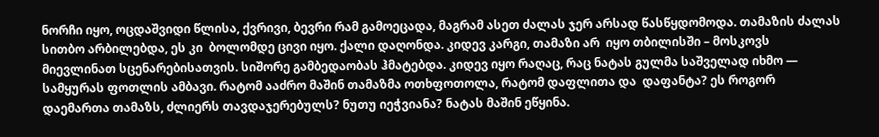ნორჩი იყო, ოცდაშვიდი წლისა, ქვრივი, ბევრი რამ გამოეცადა, მაგრამ ასეთ ძალას ჯერ არსად წასწყდომოდა. თამაზის ძალას სითბო არბილებდა, ეს კი  ბოლომდე ცივი იყო. ქალი დაღონდა. კიდევ კარგი, თამაზი არ  იყო თბილისში – მოსკოვს მიევლინათ სცენარებისათვის. სიშორე გამბედაობას ჰმატებდა. კიდევ იყო რაღაც, რაც ნატას გულმა საშველად იხმო — სამყურას ფოთლის ამბავი. რატომ ააძრო მაშინ თამაზმა ოთხფოთოლა, რატომ დაფლითა და  დაფანტა? ეს როგორ დაემართა თამაზს, ძლიერს თავდაჯერებულს? ნუთუ იეჭვიანა? ნატას მაშინ ეწყინა.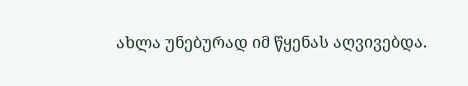ახლა უნებურად იმ წყენას აღვივებდა.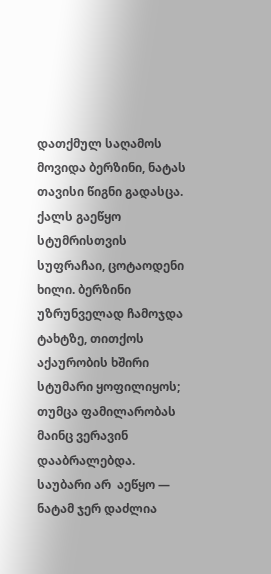დათქმულ საღამოს მოვიდა ბერზინი, ნატას თავისი წიგნი გადასცა. ქალს გაეწყო სტუმრისთვის სუფრაჩაი, ცოტაოდენი ხილი. ბერზინი უზრუნველად ჩამოჯდა ტახტზე, თითქოს აქაურობის ხშირი სტუმარი ყოფილიყოს; თუმცა ფამილარობას მაინც ვერავინ დააბრალებდა. საუბარი არ  აეწყო — ნატამ ჯერ დაძლია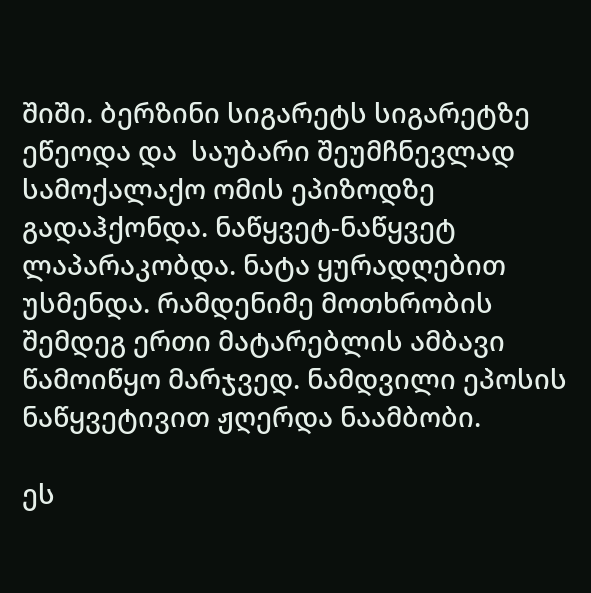შიში. ბერზინი სიგარეტს სიგარეტზე ეწეოდა და  საუბარი შეუმჩნევლად სამოქალაქო ომის ეპიზოდზე გადაჰქონდა. ნაწყვეტ-ნაწყვეტ ლაპარაკობდა. ნატა ყურადღებით უსმენდა. რამდენიმე მოთხრობის შემდეგ ერთი მატარებლის ამბავი წამოიწყო მარჯვედ. ნამდვილი ეპოსის ნაწყვეტივით ჟღერდა ნაამბობი.

ეს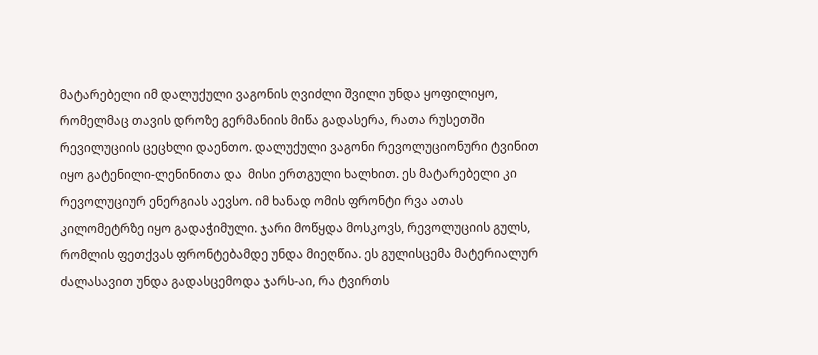მატარებელი იმ დალუქული ვაგონის ღვიძლი შვილი უნდა ყოფილიყო, რომელმაც თავის დროზე გერმანიის მიწა გადასერა, რათა რუსეთში რევილუციის ცეცხლი დაენთო. დალუქული ვაგონი რევოლუციონური ტვინით იყო გატენილი-ლენინითა და  მისი ერთგული ხალხით. ეს მატარებელი კი  რევოლუციურ ენერგიას აევსო. იმ ხანად ომის ფრონტი რვა ათას კილომეტრზე იყო გადაჭიმული. ჯარი მოწყდა მოსკოვს, რევოლუციის გულს, რომლის ფეთქვას ფრონტებამდე უნდა მიეღწია. ეს გულისცემა მატერიალურ ძალასავით უნდა გადასცემოდა ჯარს-აი, რა ტვირთს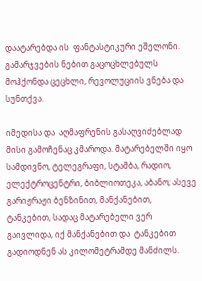დაატარებდა ის  ფანტასტიკური ეშელონი. გამარჯვების ნებით გაცოცხლებულს მოჰქონდა ცეცხლი, რევოლუციის ვნება და  სუნთქვა.

იმედისა და  აღმაფრენის გასაღვიძებლად მისი გამოჩენაც კმაროდა. მატარებელში იყო სამდივნო, ტელეგრაფი, სტამბა, რადიო, ელექტროცენტრი, ბიბლიოთეკა, აბანო; ასევე გარიჟრაჟი ბენზინით, მანქანებით, ტანკებით, სადაც მატარებელი ვერ  გაივლიდა, იქ მანქანებით და  ტანკებით გადიოდნენ ას კილომეტრამდე მანძილს.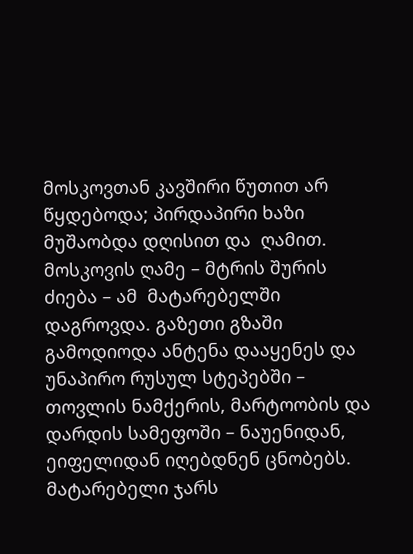მოსკოვთან კავშირი წუთით არ  წყდებოდა; პირდაპირი ხაზი მუშაობდა დღისით და  ღამით. მოსკოვის ღამე – მტრის შურის ძიება – ამ  მატარებელში დაგროვდა. გაზეთი გზაში გამოდიოდა ანტენა დააყენეს და  უნაპირო რუსულ სტეპებში – თოვლის ნამქერის, მარტოობის და  დარდის სამეფოში – ნაუენიდან, ეიფელიდან იღებდნენ ცნობებს. მატარებელი ჯარს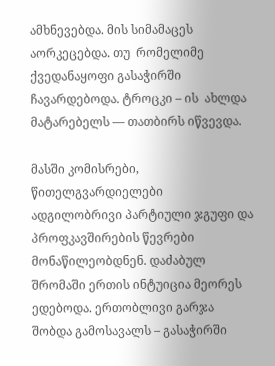ამხნევებდა. მის სიმამაცეს აორკეცებდა. თუ  რომელიმე ქვედანაყოფი გასაჭირში ჩავარდებოდა. ტროცკი – ის  ახლდა მატარებელს — თათბირს იწვევდა.

მასში კომისრები, წითელგვარდიელები ადგილობრივი პარტიული ჯგუფი და  პროფკავშირების წევრები მონაწილეობდნენ. დაძაბულ შრომაში ერთის ინტუიცია მეორეს ედებოდა. ერთობლივი გარჯა შობდა გამოსავალს – გასაჭირში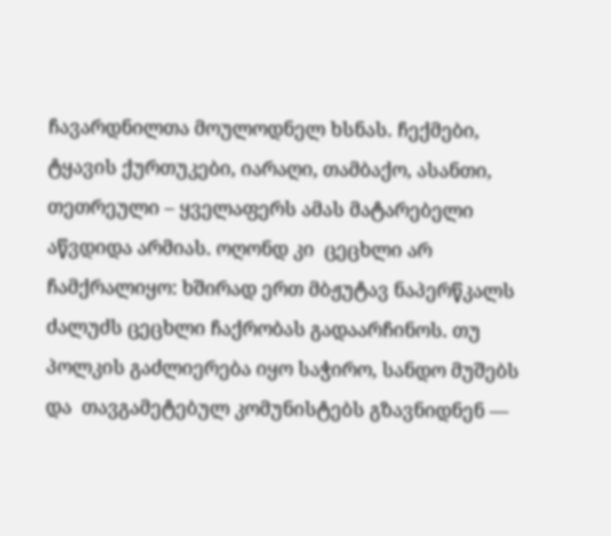ჩავარდნილთა მოულოდნელ ხსნას. ჩექმები, ტყავის ქურთუკები, იარაღი, თამბაქო, ასანთი, თეთრეული – ყველაფერს ამას მატარებელი აწვდიდა არმიას. ოღონდ კი  ცეცხლი არ  ჩამქრალიყო: ხშირად ერთ მბჟუტავ ნაპერწკალს ძალუძს ცეცხლი ჩაქრობას გადაარჩინოს. თუ  პოლკის გაძლიერება იყო საჭირო, სანდო მუშებს და  თავგამეტებულ კომუნისტებს გზავნიდნენ —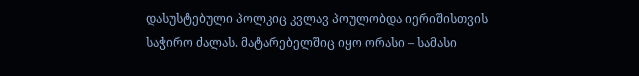დასუსტებული პოლკიც კვლავ პოულობდა იერიშისთვის საჭირო ძალას. მატარებელშიც იყო ორასი – სამასი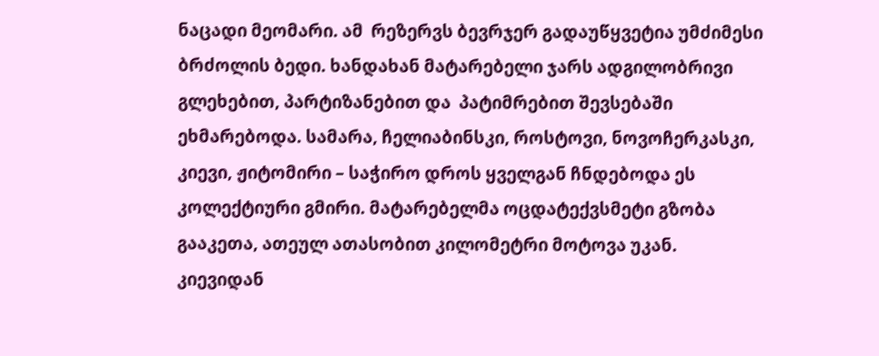ნაცადი მეომარი. ამ  რეზერვს ბევრჯერ გადაუწყვეტია უმძიმესი ბრძოლის ბედი. ხანდახან მატარებელი ჯარს ადგილობრივი გლეხებით, პარტიზანებით და  პატიმრებით შევსებაში ეხმარებოდა. სამარა, ჩელიაბინსკი, როსტოვი, ნოვოჩერკასკი, კიევი, ჟიტომირი – საჭირო დროს ყველგან ჩნდებოდა ეს კოლექტიური გმირი. მატარებელმა ოცდატექვსმეტი გზობა გააკეთა, ათეულ ათასობით კილომეტრი მოტოვა უკან. კიევიდან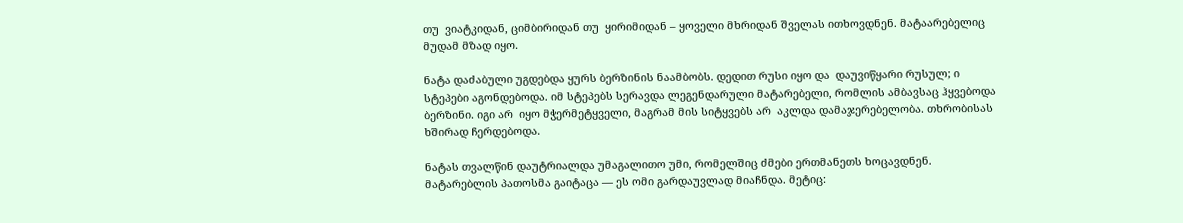თუ  ვიატკიდან, ციმბირიდან თუ  ყირიმიდან – ყოველი მხრიდან შველას ითხოვდნენ. მატაარებელიც მუდამ მზად იყო.

ნატა დაძაბული უგდებდა ყურს ბერზინის ნაამბობს. დედით რუსი იყო და  დაუვიწყარი რუსულ; ი სტეპები აგონდებოდა. იმ სტეპებს სერავდა ლეგენდარული მატარებელი, რომლის ამბავსაც ჰყვებოდა ბერზინი. იგი არ  იყო მჭერმეტყველი, მაგრამ მის სიტყვებს არ  აკლდა დამაჯერებელობა. თხრობისას ხშირად ჩერდებოდა.

ნატას თვალწინ დაუტრიალდა უმაგალითო უმი, რომელშიც ძმები ერთმანეთს ხოცავდნენ. მატარებლის პათოსმა გაიტაცა — ეს ომი გარდაუვლად მიაჩნდა. მეტიც: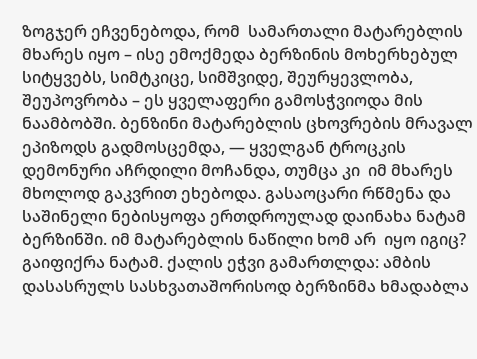ზოგჯერ ეჩვენებოდა, რომ  სამართალი მატარებლის მხარეს იყო – ისე ემოქმედა ბერზინის მოხერხებულ სიტყვებს, სიმტკიცე, სიმშვიდე, შეურყევლობა, შეუპოვრობა – ეს ყველაფერი გამოსჭვიოდა მის ნაამბობში. ბენზინი მატარებლის ცხოვრების მრავალ ეპიზოდს გადმოსცემდა, — ყველგან ტროცკის დემონური აჩრდილი მოჩანდა, თუმცა კი  იმ მხარეს მხოლოდ გაკვრით ეხებოდა. გასაოცარი რწმენა და  საშინელი ნებისყოფა ერთდროულად დაინახა ნატამ ბერზინში. იმ მატარებლის ნაწილი ხომ არ  იყო იგიც? გაიფიქრა ნატამ. ქალის ეჭვი გამართლდა: ამბის დასასრულს სასხვათაშორისოდ ბერზინმა ხმადაბლა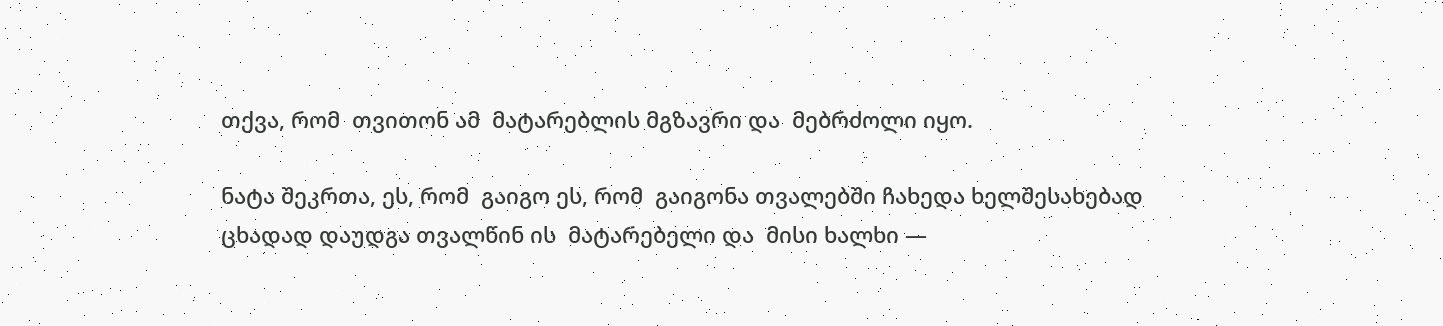თქვა, რომ  თვითონ ამ  მატარებლის მგზავრი და  მებრძოლი იყო.

ნატა შეკრთა, ეს, რომ  გაიგო ეს, რომ  გაიგონა თვალებში ჩახედა ხელშესახებად ცხადად დაუდგა თვალწინ ის  მატარებელი და  მისი ხალხი —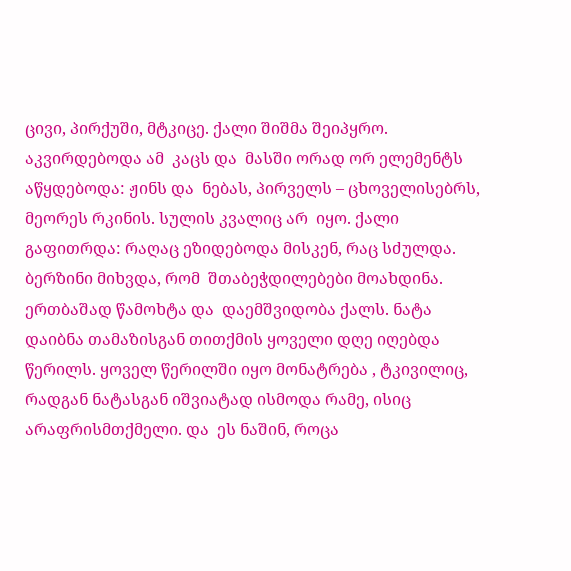ცივი, პირქუში, მტკიცე. ქალი შიშმა შეიპყრო. აკვირდებოდა ამ  კაცს და  მასში ორად ორ ელემენტს აწყდებოდა: ჟინს და  ნებას, პირველს – ცხოველისებრს, მეორეს რკინის. სულის კვალიც არ  იყო. ქალი გაფითრდა: რაღაც ეზიდებოდა მისკენ, რაც სძულდა. ბერზინი მიხვდა, რომ  შთაბეჭდილებები მოახდინა. ერთბაშად წამოხტა და  დაემშვიდობა ქალს. ნატა დაიბნა თამაზისგან თითქმის ყოველი დღე იღებდა წერილს. ყოველ წერილში იყო მონატრება , ტკივილიც, რადგან ნატასგან იშვიატად ისმოდა რამე, ისიც არაფრისმთქმელი. და  ეს ნაშინ, როცა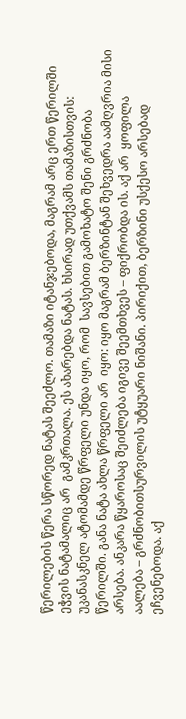წერილების წერა სწორედ ნატას შეეძლო. თამაზი იტანჯებოდა, მაგრამ არც ერთ წერილში ეჭვის ნატამალიც არ  გამკრთალა. ეს ახარებდა ნატას. ხსირად უთქვამს თამაზისთვის: უკანასკნელ ატომამდე წრფელი უნდა იყო, რომ  სავსებით გამოხატო შენი გრძნობა წერილში. განა ნატა ახლა წრფელი არ  იყო: იყო მაგრამ ბერზინტან შეხვედრა აამღვრია მისი არსება. ანკარა წყაროსაც შეიძლება იგივე შეემთხვეს – ფიქრობდა ის. აქ არ  ყოფილა აალება – გრძნობითსურვილის უტყუარი ნიშანი. პირიქით, ბერზინი უსქესო არსებად ეჩვენებოდა. აქ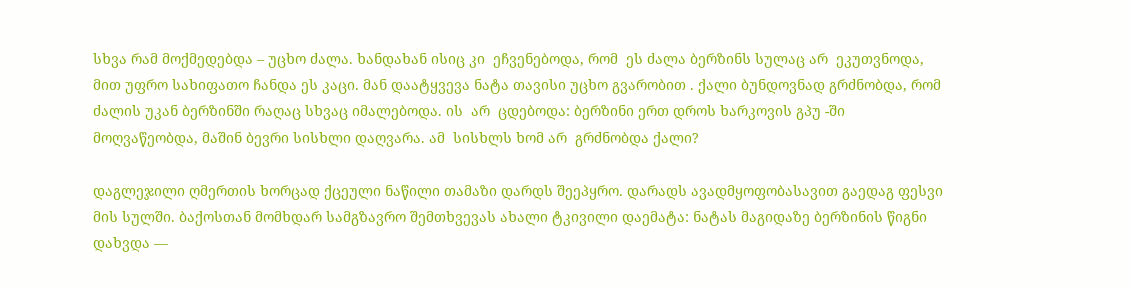სხვა რამ მოქმედებდა – უცხო ძალა. ხანდახან ისიც კი  ეჩვენებოდა, რომ  ეს ძალა ბერზინს სულაც არ  ეკუთვნოდა, მით უფრო სახიფათო ჩანდა ეს კაცი. მან დაატყვევა ნატა თავისი უცხო გვარობით . ქალი ბუნდოვნად გრძნობდა, რომ  ძალის უკან ბერზინში რაღაც სხვაც იმალებოდა. ის  არ  ცდებოდა: ბერზინი ერთ დროს ხარკოვის გპუ -ში მოღვაწეობდა, მაშინ ბევრი სისხლი დაღვარა. ამ  სისხლს ხომ არ  გრძნობდა ქალი?

დაგლეჯილი ღმერთის ხორცად ქცეული ნაწილი თამაზი დარდს შეეპყრო. დარადს ავადმყოფობასავით გაედაგ ფესვი მის სულში. ბაქოსთან მომხდარ სამგზავრო შემთხვევას ახალი ტკივილი დაემატა: ნატას მაგიდაზე ბერზინის წიგნი დახვდა —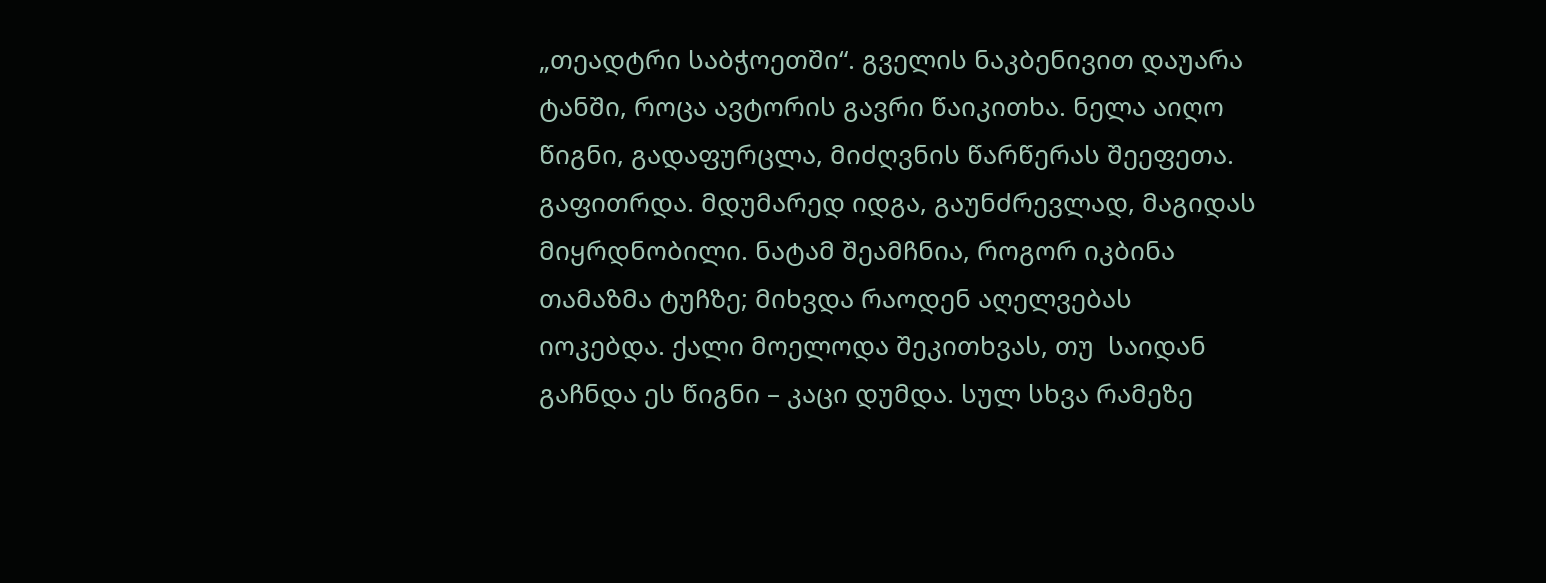„თეადტრი საბჭოეთში“. გველის ნაკბენივით დაუარა ტანში, როცა ავტორის გავრი წაიკითხა. ნელა აიღო წიგნი, გადაფურცლა, მიძღვნის წარწერას შეეფეთა. გაფითრდა. მდუმარედ იდგა, გაუნძრევლად, მაგიდას მიყრდნობილი. ნატამ შეამჩნია, როგორ იკბინა თამაზმა ტუჩზე; მიხვდა რაოდენ აღელვებას იოკებდა. ქალი მოელოდა შეკითხვას, თუ  საიდან გაჩნდა ეს წიგნი – კაცი დუმდა. სულ სხვა რამეზე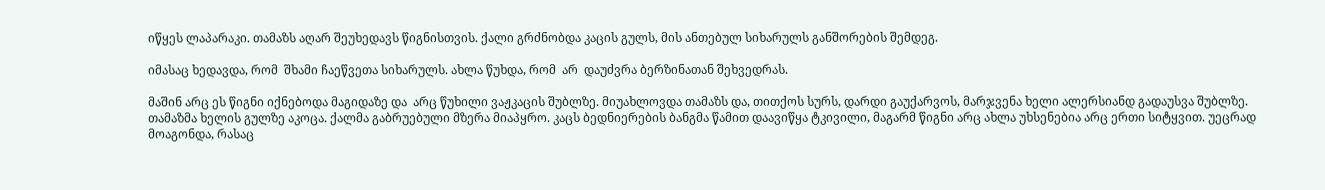იწყეს ლაპარაკი. თამაზს აღარ შეუხედავს წიგნისთვის. ქალი გრძნობდა კაცის გულს, მის ანთებულ სიხარულს განშორების შემდეგ.

იმასაც ხედავდა, რომ  შხამი ჩაეწვეთა სიხარულს. ახლა წუხდა, რომ  არ  დაუძვრა ბერზინათან შეხვედრას.

მაშინ არც ეს წიგნი იქნებოდა მაგიდაზე და  არც წუხილი ვაჟკაცის შუბლზე. მიუახლოვდა თამაზს და, თითქოს სურს, დარდი გაუქარვოს, მარჯვენა ხელი ალერსიანდ გადაუსვა შუბლზე. თამაზმა ხელის გულზე აკოცა. ქალმა გაბრუებული მზერა მიაპყრო. კაცს ბედნიერების ბანგმა წამით დაავიწყა ტკივილი, მაგარმ წიგნი არც ახლა უხსენებია არც ერთი სიტყვით. უეცრად მოაგონდა, რასაც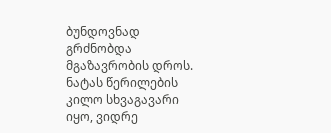ბუნდოვნად გრძნობდა მგაზავრობის დროს. ნატას წერილების კილო სხვაგავარი იყო, ვიდრე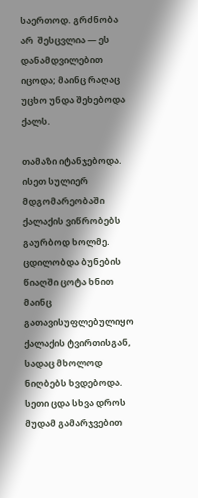საერთოდ. გრძნობა არ  შესცვლია — ეს დანამდვილებით იცოდა; მაინც რაღაც უცხო უნდა შეხებოდა ქალს.

თამაზი იტანჯებოდა. ისეთ სულიერ მდგომარეობაში ქალაქის ვიწრობებს გაურბოდ ხოლმე. ცდილობდა ბუნების წიაღში ცოტა ხნით მაინც გათავისუფლებულიყო ქალაქის ტვირთისგან, სადაც მხოლოდ ნიღბებს ხვდებოდა. სეთი ცდა სხვა დროს მუდამ გამარჯვებით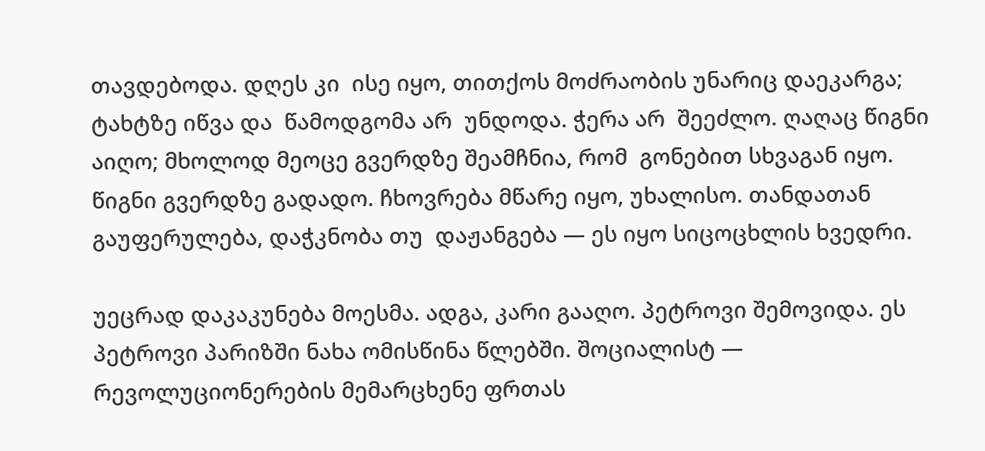თავდებოდა. დღეს კი  ისე იყო, თითქოს მოძრაობის უნარიც დაეკარგა; ტახტზე იწვა და  წამოდგომა არ  უნდოდა. ჭერა არ  შეეძლო. ღაღაც წიგნი აიღო; მხოლოდ მეოცე გვერდზე შეამჩნია, რომ  გონებით სხვაგან იყო. წიგნი გვერდზე გადადო. ჩხოვრება მწარე იყო, უხალისო. თანდათან გაუფერულება, დაჭკნობა თუ  დაჟანგება — ეს იყო სიცოცხლის ხვედრი.

უეცრად დაკაკუნება მოესმა. ადგა, კარი გააღო. პეტროვი შემოვიდა. ეს პეტროვი პარიზში ნახა ომისწინა წლებში. შოციალისტ — რევოლუციონერების მემარცხენე ფრთას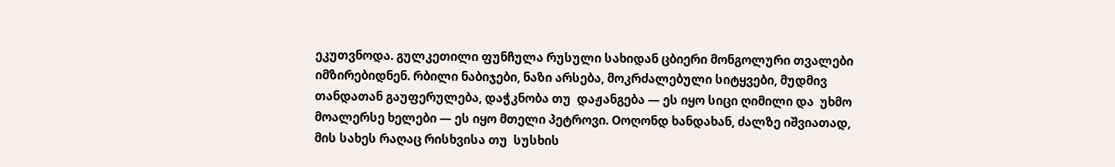ეკუთვნოდა. გულკეთილი ფუნჩულა რუსული სახიდან ცბიერი მონგოლური თვალები იმზირებიდნენ. რბილი ნაბიჯები, ნაზი არსება, მოკრძალებული სიტყვები, მუდმივ თანდათან გაუფერულება, დაჭკნობა თუ  დაჟანგება — ეს იყო სიცი ღიმილი და  უხმო მოალერსე ხელები — ეს იყო მთელი პეტროვი. Oოღონდ ხანდახან, ძალზე იშვიათად, მის სახეს რაღაც რისხვისა თუ  სუსხის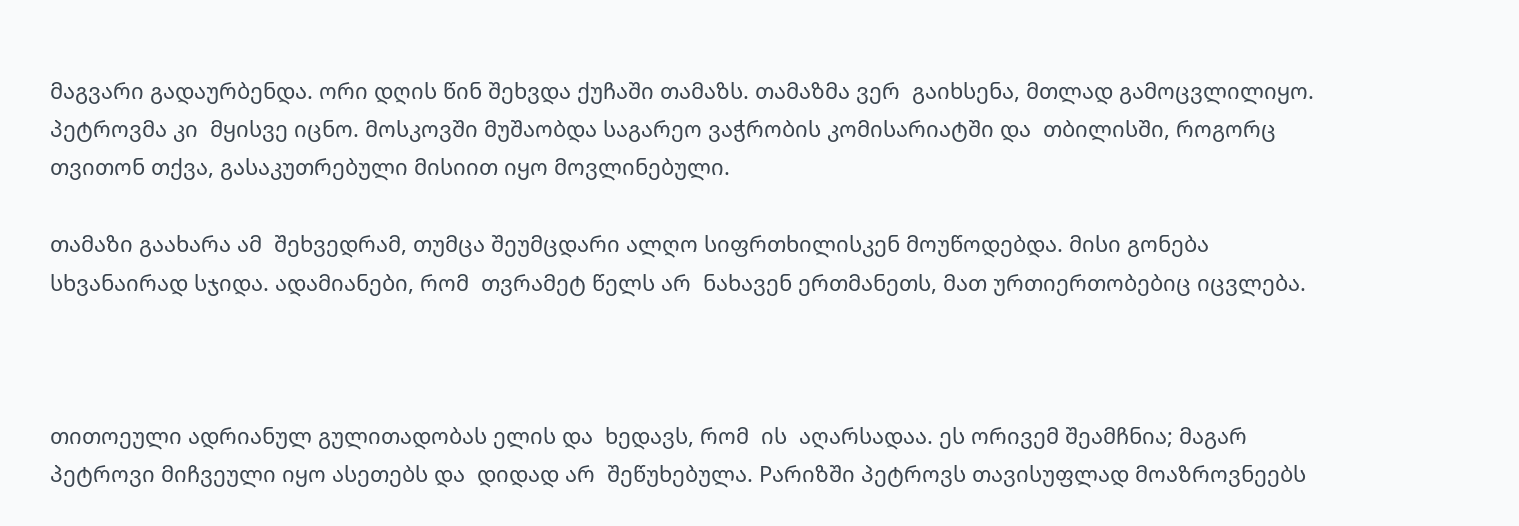მაგვარი გადაურბენდა. ორი დღის წინ შეხვდა ქუჩაში თამაზს. თამაზმა ვერ  გაიხსენა, მთლად გამოცვლილიყო. პეტროვმა კი  მყისვე იცნო. მოსკოვში მუშაობდა საგარეო ვაჭრობის კომისარიატში და  თბილისში, როგორც თვითონ თქვა, გასაკუთრებული მისიით იყო მოვლინებული.

თამაზი გაახარა ამ  შეხვედრამ, თუმცა შეუმცდარი ალღო სიფრთხილისკენ მოუწოდებდა. მისი გონება სხვანაირად სჯიდა. ადამიანები, რომ  თვრამეტ წელს არ  ნახავენ ერთმანეთს, მათ ურთიერთობებიც იცვლება.



თითოეული ადრიანულ გულითადობას ელის და  ხედავს, რომ  ის  აღარსადაა. ეს ორივემ შეამჩნია; მაგარ პეტროვი მიჩვეული იყო ასეთებს და  დიდად არ  შეწუხებულა. Pარიზში პეტროვს თავისუფლად მოაზროვნეებს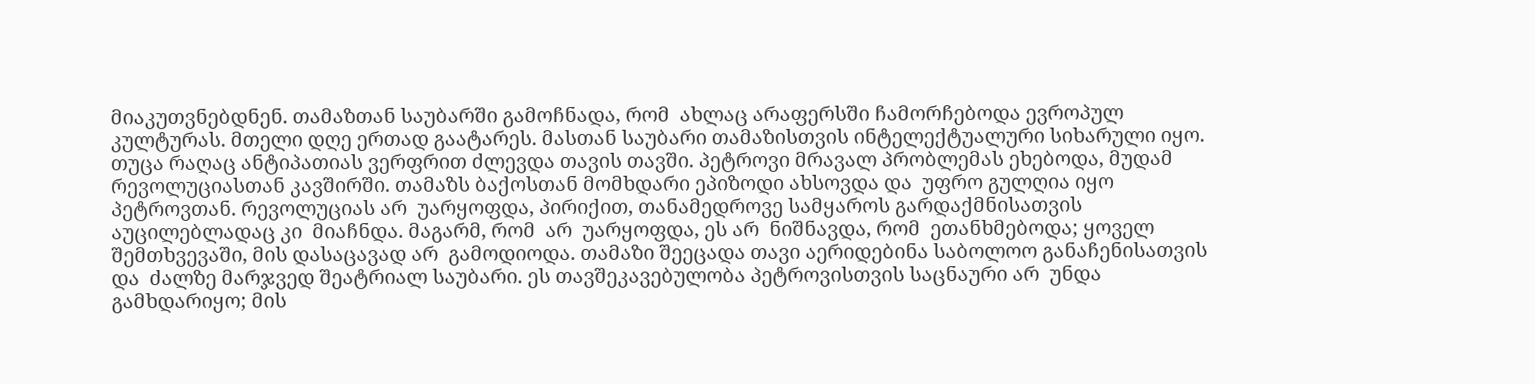მიაკუთვნებდნენ. თამაზთან საუბარში გამოჩნადა, რომ  ახლაც არაფერსში ჩამორჩებოდა ევროპულ კულტურას. მთელი დღე ერთად გაატარეს. მასთან საუბარი თამაზისთვის ინტელექტუალური სიხარული იყო. თუცა რაღაც ანტიპათიას ვერფრით ძლევდა თავის თავში. პეტროვი მრავალ პრობლემას ეხებოდა, მუდამ რევოლუციასთან კავშირში. თამაზს ბაქოსთან მომხდარი ეპიზოდი ახსოვდა და  უფრო გულღია იყო პეტროვთან. რევოლუციას არ  უარყოფდა, პირიქით, თანამედროვე სამყაროს გარდაქმნისათვის აუცილებლადაც კი  მიაჩნდა. მაგარმ, რომ  არ  უარყოფდა, ეს არ  ნიშნავდა, რომ  ეთანხმებოდა; ყოველ შემთხვევაში, მის დასაცავად არ  გამოდიოდა. თამაზი შეეცადა თავი აერიდებინა საბოლოო განაჩენისათვის და  ძალზე მარჯვედ შეატრიალ საუბარი. ეს თავშეკავებულობა პეტროვისთვის საცნაური არ  უნდა გამხდარიყო; მის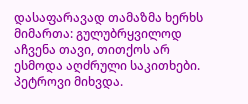დასაფარავად თამაზმა ხერხს მიმართა: გულუბრყვილოდ აჩვენა თავი, თითქოს არ  ესმოდა აღძრული საკითხები. პეტროვი მიხვდა.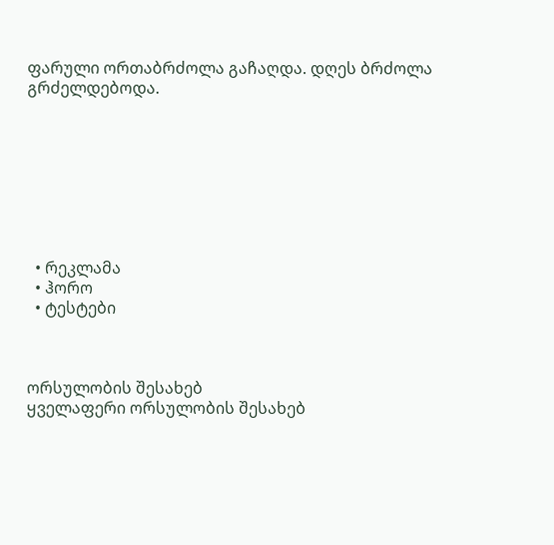ფარული ორთაბრძოლა გაჩაღდა. დღეს ბრძოლა გრძელდებოდა.








  • რეკლამა
  • ჰორო
  • ტესტები



ორსულობის შესახებ
ყველაფერი ორსულობის შესახებ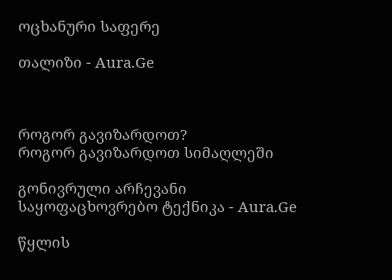ოცხანური საფერე

თალიზი - Aura.Ge



როგორ გავიზარდოთ?
როგორ გავიზარდოთ სიმაღლეში

გონივრული არჩევანი
საყოფაცხოვრებო ტექნიკა - Aura.Ge

წყლის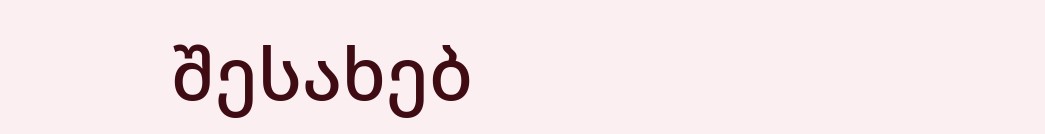შესახებ